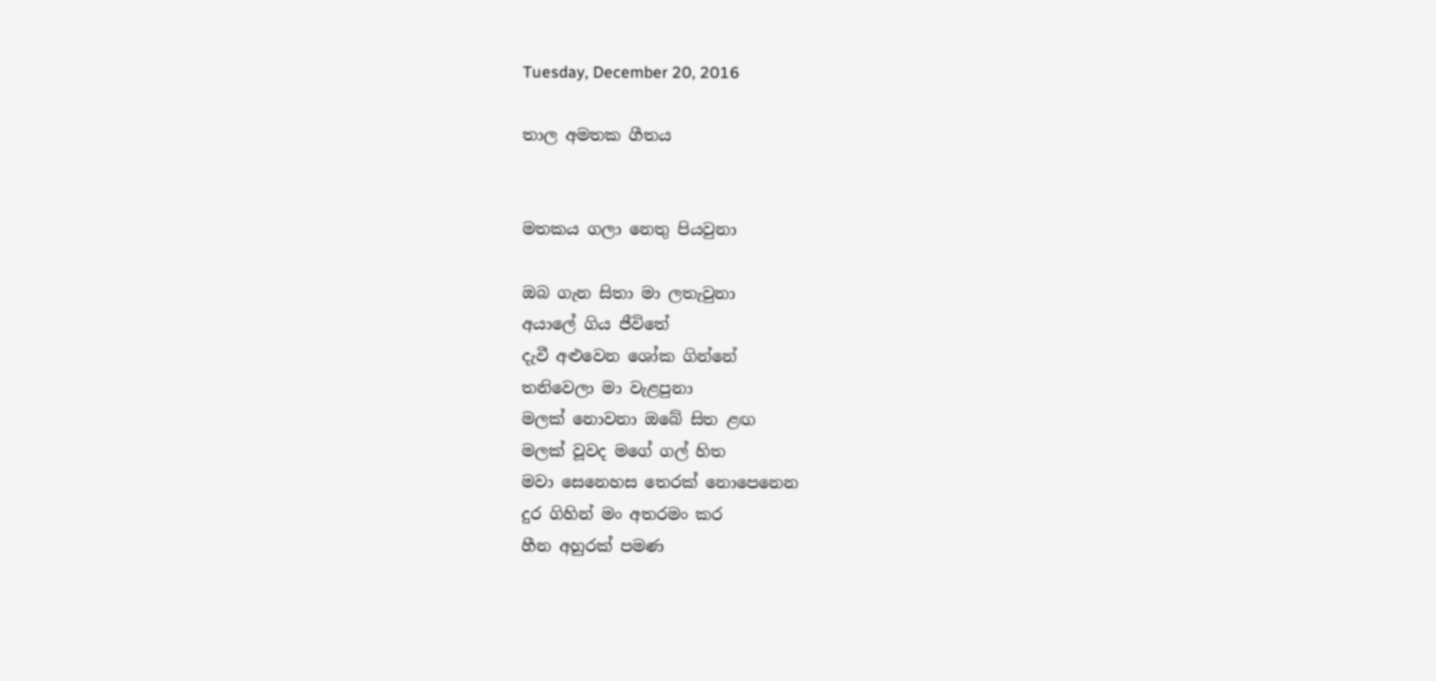Tuesday, December 20, 2016

තාල අමතක ගීතය


මතකය ගලා නෙතු පියවුනා

ඔබ ගැන සිතා මා ලතැවුනා
අයාලේ ගිය ජීවිතේ
දැවී අළුවෙන ශෝක ගින්නේ
තනිවෙලා මා වැළපුනා
මලක් නොවනා ඔබේ සිත ළඟ
මලක් වූවද මගේ ගල් හිත
මවා සෙනෙහස තෙරක් නොපෙනෙන
දුර ගිහින් මං අතරමං කර
හීන අහුරක් පමණ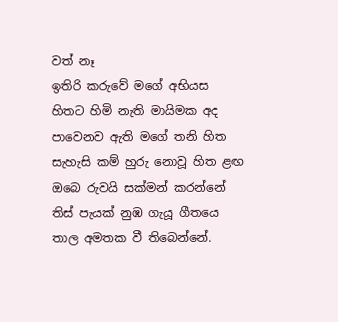වත් නෑ
ඉතිරි කරුවේ මගේ අභියස
හිතට හිමි නැති මායිමක අද
පාවෙනව ඇති මගේ තනි හිත
සැහැසි කම් හුරු නොවූ හිත ළඟ
ඔබෙ රුවයි සක්මන් කරන්නේ
තිස් පැයක් නුඹ ගැයූ ගීතයෙ
තාල අමතක වී තිබෙන්නේ.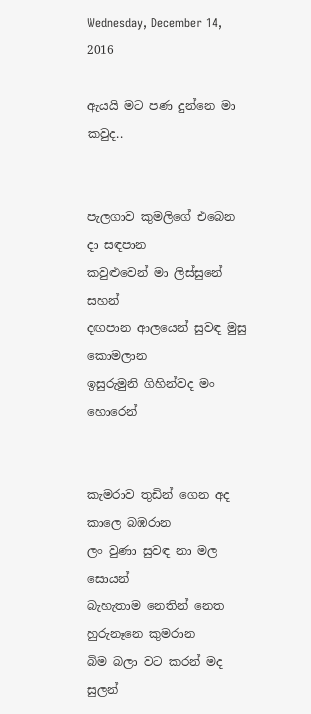Wednesday, December 14, 2016

ඇයයි මට පණ දුන්නෙ මා කවුද..


පැලගාව කුමලිගේ එබෙන දා සඳපාන
කවුළුවෙන් මා ලිස්සුනේ සහන්
දඟපාන ආලයෙන් සුවඳ මුසු කොමලාන
ඉසුරුමුනි ගිහින්වද මං හොරෙන්


කැමරාව තුඩින් ගෙන අද කාලෙ බඹරාන
ලං වුණා සුවඳ නා මල සොයන්
බැහැතාම නෙතින් නෙත හුරුනෑනෙ කුමරාන
බිම බලා වට කරන් මද සුලන්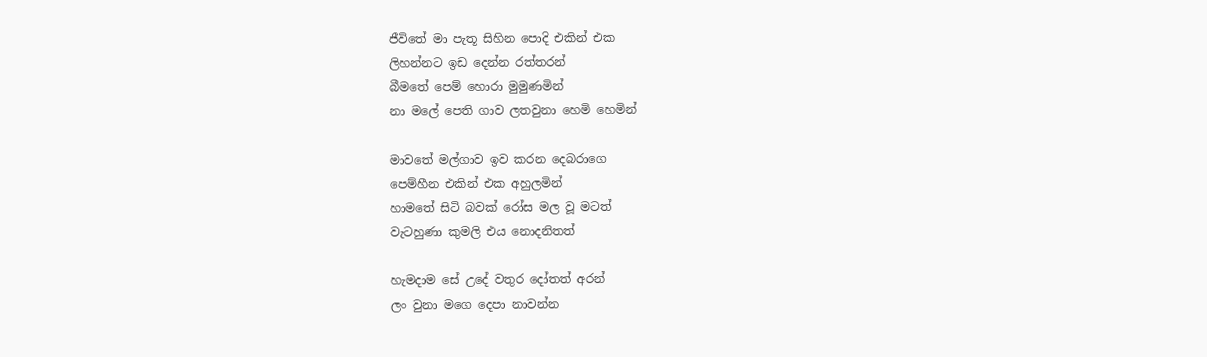ජීවිතේ මා පැතූ සිහින පොදි එකින් එක
ලිහන්නට ඉඩ දෙන්න රත්තරන්
බීමතේ පෙම් හොරා මුමුණමින්
නා මලේ පෙති ගාව ලතවුනා හෙමි හෙමින්

මාවතේ මල්ගාව ඉව කරන දෙබරාගෙ
පෙම්හීන එකින් එක අහුලමින්
හාමතේ සිටි බවක් රෝස මල වූ මටත්
වැටහුණා කුමලි එය නොදනිතත්

හැමදාම සේ උදේ වතුර දෝතත් අරන්
ලං වුනා මගෙ දෙපා නාවන්න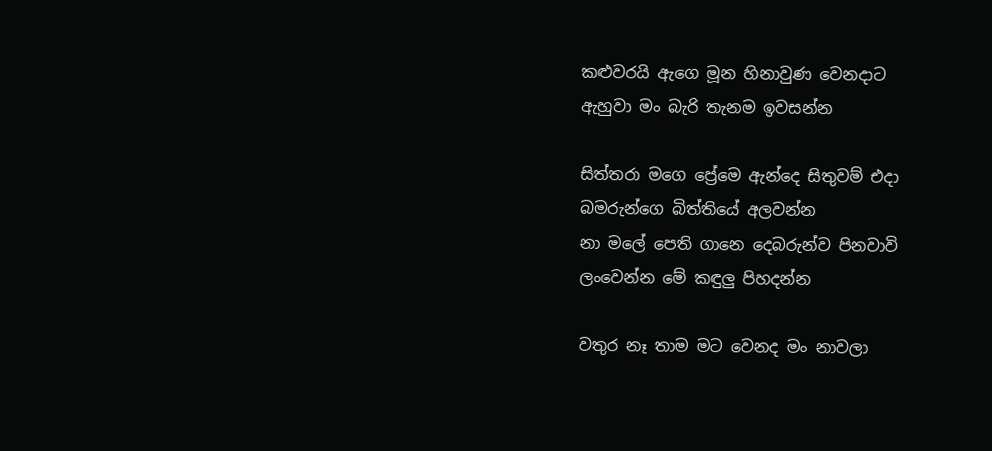කළුවරයි ඇගෙ මූන හිනාවුණ වෙනදාට
ඇහුවා මං බැරි තැනම ඉවසන්න

සිත්තරා මගෙ ප්‍රේමෙ ඇන්දෙ සිතුවම් එදා
බමරුන්ගෙ බිත්තියේ අලවන්න
නා මලේ පෙති ගානෙ දෙබරුන්ව පිනවාවි
ලංවෙන්න මේ කඳුලු පිහදන්න

වතුර නෑ තාම මට වෙනද මං නාවලා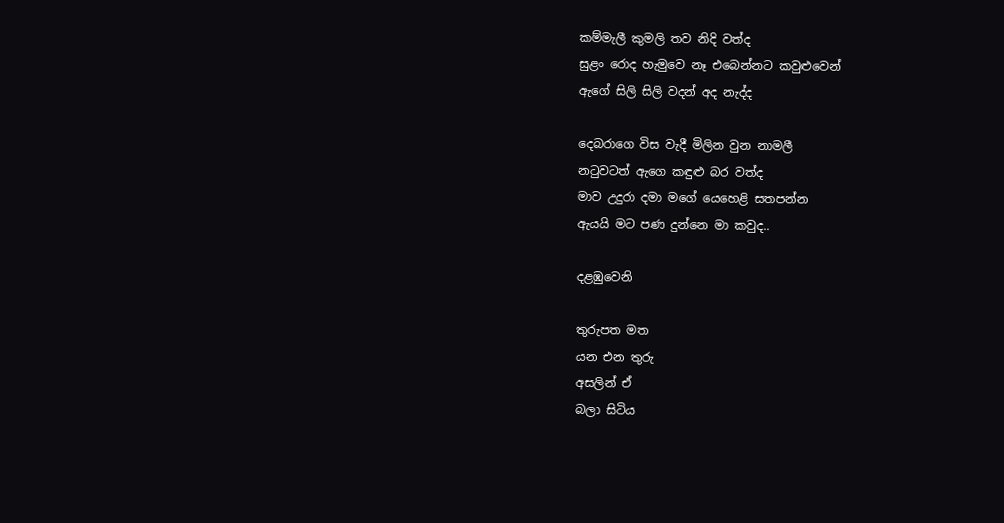කම්මැලී කුමලි තව නිදි වත්ද
සුළං රොද හැමුවෙ නෑ එබෙන්නට කවුළුවෙන්
ඇගේ සිලි සිලි වදන් අද නැද්ද

දෙබරාගෙ විස වැදී මිලින වුන නාමලී
නටුවටත් ඇගෙ කඳුළු බර වත්ද
මාව උදුරා දමා මගේ යෙහෙළි සතපන්න
ඇයයි මට පණ දුන්නෙ මා කවුද..

දළඹුවෙනි

තුරුපත මත
යන එන තුරු
අසලින් ඒ
බලා සිටිය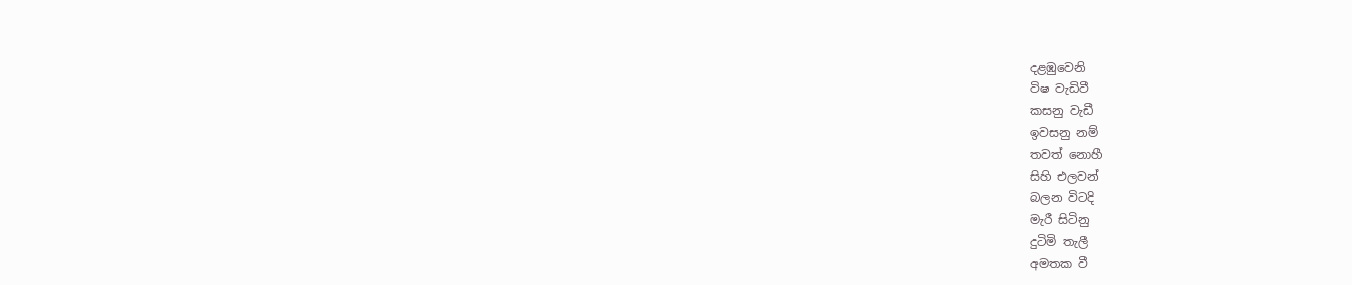දළඹුවෙනි
විෂ වැඩිවී
කසනු වැඩී
ඉවසනු නම්
තවත් නොහී
සිහි එලවන්
බලන විටදි
මැරී සිටිනු
දුටිමි තැලී
අමතක වී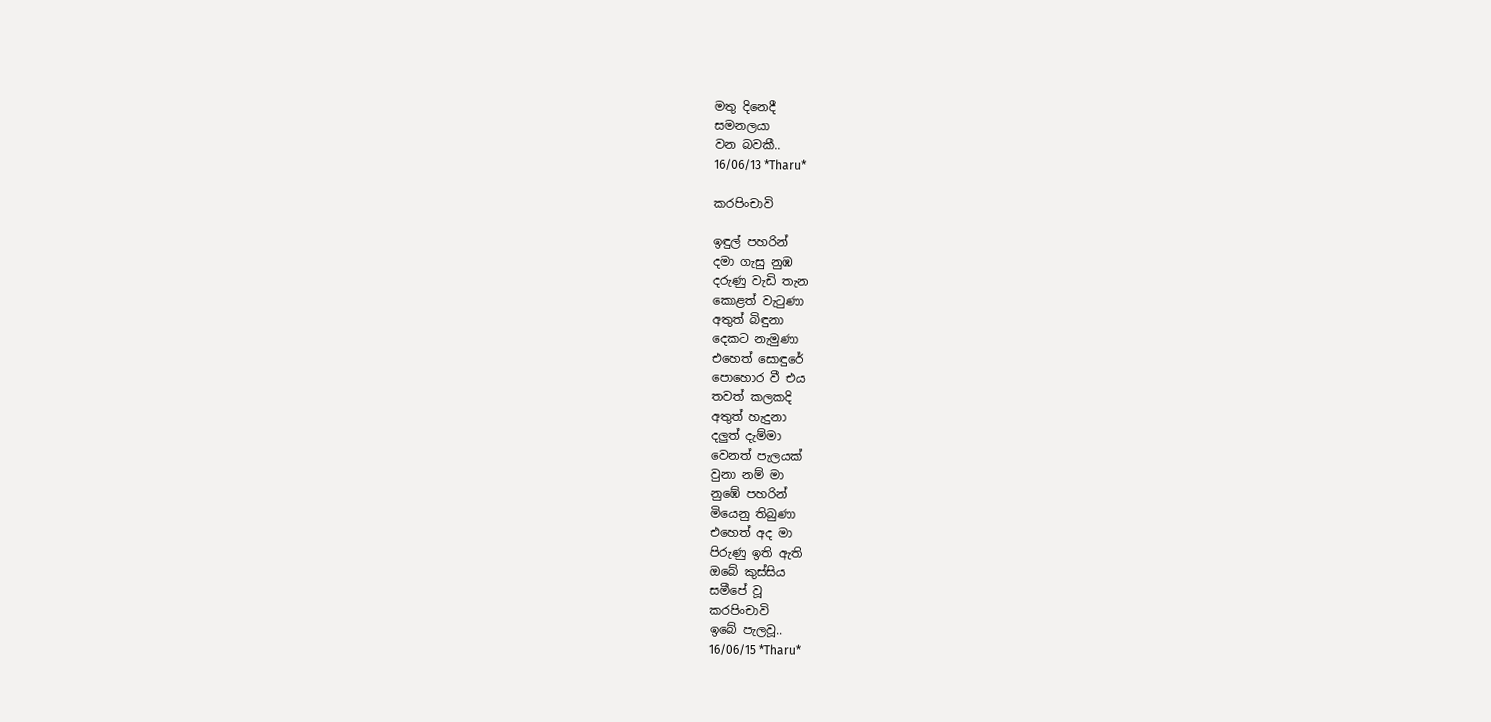මතු දිනෙදී
සමනලයා
වන බවකී..
16/06/13 *Tharu*

කරපිංචාවි

ඉඳුල් පහරින්
දමා ගැසු නුඹ
දරුණු වැඩි තැන
කොළත් වැටුණා
අතුත් බිඳුනා
දෙකට නැමුණා
එහෙත් සොඳුරේ
පොහොර වී එය
තවත් කලකදි
අතුත් හැදුනා
දලුත් දැම්මා
වෙනත් පැලයක්
වුනා නම් මා
නු‍ඹේ පහරින්
මියෙනු තිබුණා
එහෙත් අද මා
පිරුණු ඉති ඇති
ඔබේ කුස්සිය
සමීපේ වූ
කරපිංචාවි
ඉ‍බේ පැලවූ..
16/06/15 *Tharu*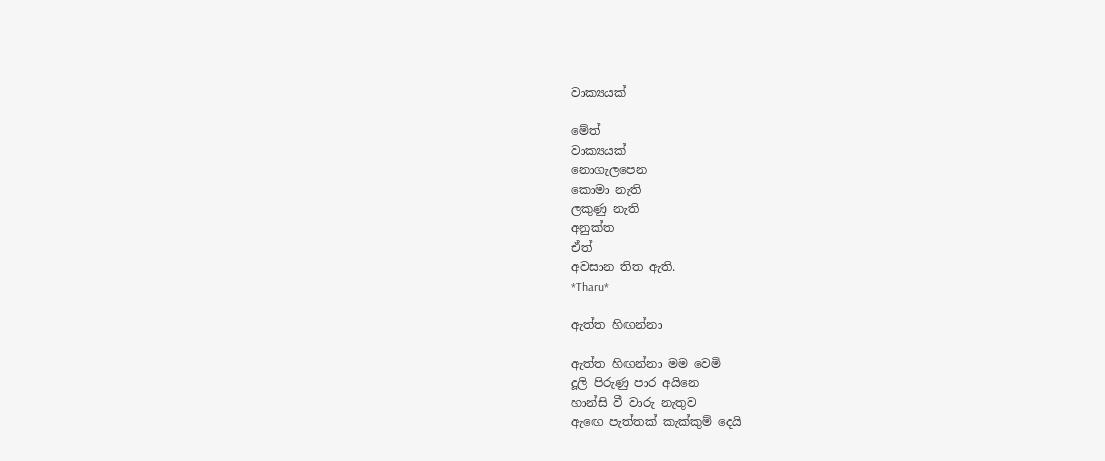වාක්‍යයක්

මේත්
වාක්‍යයක්
නොගැලපෙන
කොමා නැති
ලකුණු නැති
අනුක්ත
ඒත්
අවසාන තිත ඇති.
*Tharu*

ඇත්ත හිඟන්නා

ඇත්ත හිඟන්නා මම වෙමි
දූලි පිරුණු පාර අයිනෙ
හාන්සි වී වාරු නැතුව
ඇඟෙ පැත්තක් කැක්කුම් දෙයි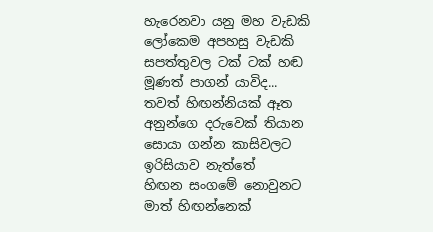හැරෙනවා යනු මහ වැඩකි
ලෝකෙම අපහසු වැඩකි
සපත්තුවල ටක් ටක් හඬ
මූණත් පාගන් යාවිද...
තවත් හිඟන්නියක් ඈත
අනුන්ගෙ දරුවෙක් තියාන
සොයා ගන්න කාසිවලට
ඉරිසියාව නැත්තේ
හිඟන සංගමේ නොවුනට
මාත් හිඟන්නෙක්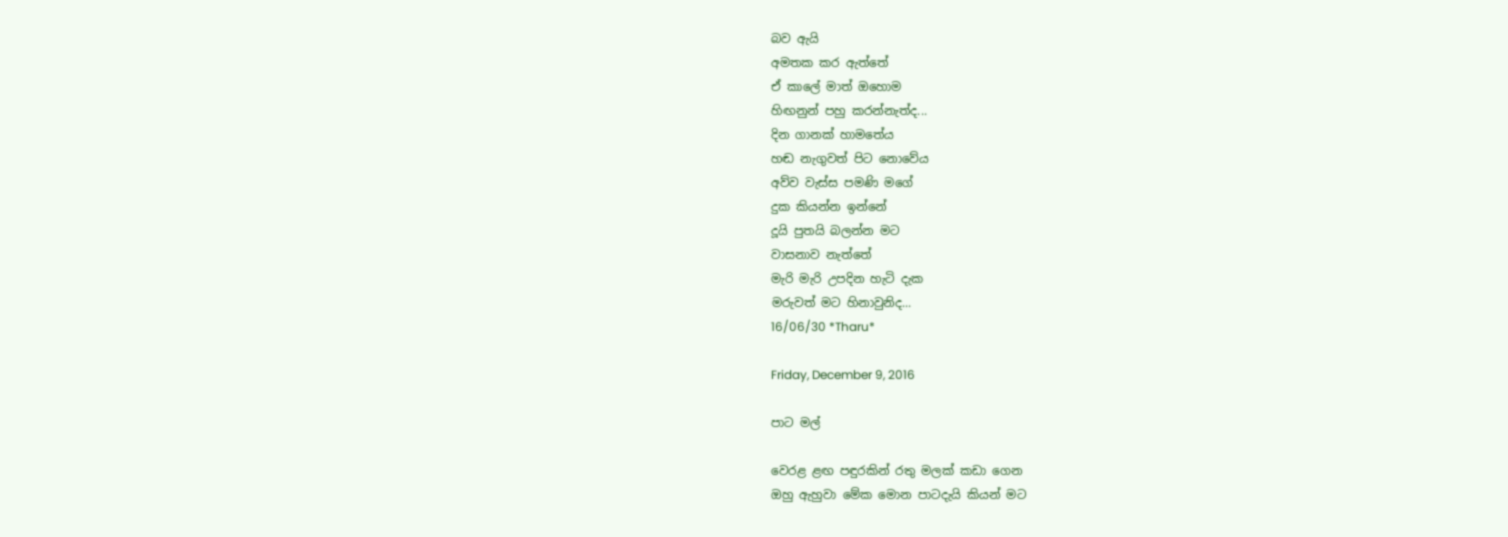බව ඇයි
අමතක කර ඇත්තේ
ඒ කාලේ මාත් ඔහොම
හිඟනුන් පහු කරන්නැත්ද...
දින ගානක් හාමතේය
හඬ නැගුවත් පිට නොවේය
අව්ව වැස්ස පමණි මගේ
දුක කියන්න ඉන්නේ
දූයි පුතයි බලන්න මට
වාසනාව නැත්තේ
මැරි මැරි උපදින හැටි දැක
මරුවත් මට හිනාවුනිද...
16/06/30 *Tharu*

Friday, December 9, 2016

පාට මල්

වෙරළ ළඟ පඳුරකින් රතු මලක් කඩා ගෙන
ඔහු ඇහුවා මේක මොන පාටදැයි කියන් මට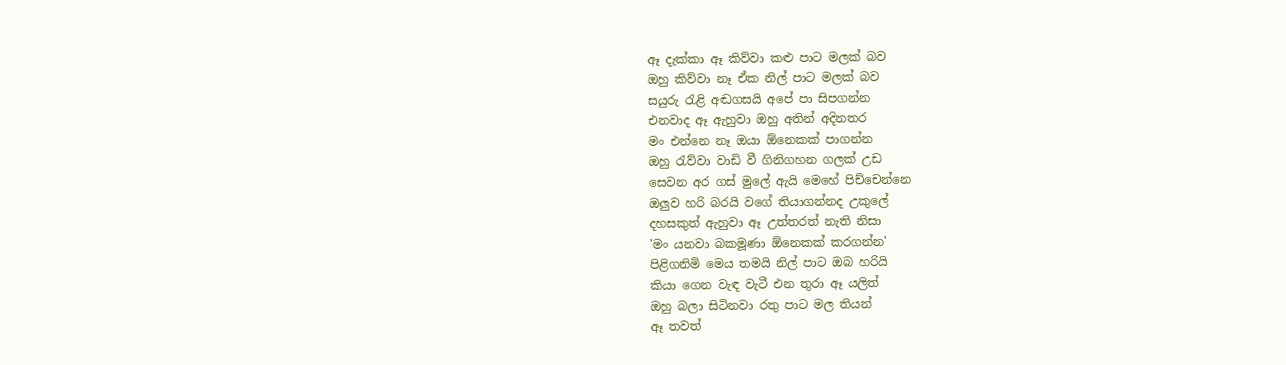ඈ දැක්කා ඈ කිව්වා කළු පාට මලක් බව
ඔහු කිව්වා නෑ ඒක නිල් පාට මලක් බව
සයුරු රැළි අඬගසයි අපේ පා සිපගන්න
එනවාද ඈ ඇහුවා ඔහු අතින් අදිනතර
මං එන්නෙ නෑ ඔයා ඕනෙකක් පාගන්න
ඔහු රැව්වා වාඩි වී ගිනිගහන ගලක් උඩ
සෙවන අර ගස් මුලේ ඇයි මෙහේ පිච්චෙන්නෙ
ඔලුව හරි බරයි වගේ තියාගන්නද උකුලේ
දහසකුත් ඇහුවා ඈ උත්තරත් නැති නිසා
'මං යනවා බකමූණා ඕනෙකක් කරගන්න'
පිළිගනිමි මෙය තමයි නිල් පාට ඔබ හරියි
කියා ගෙන වැඳ වැටී එන තුරා ඈ යලිත්
ඔහු බලා සිටිනවා රතු පාට මල තියන්
ඈ තවත්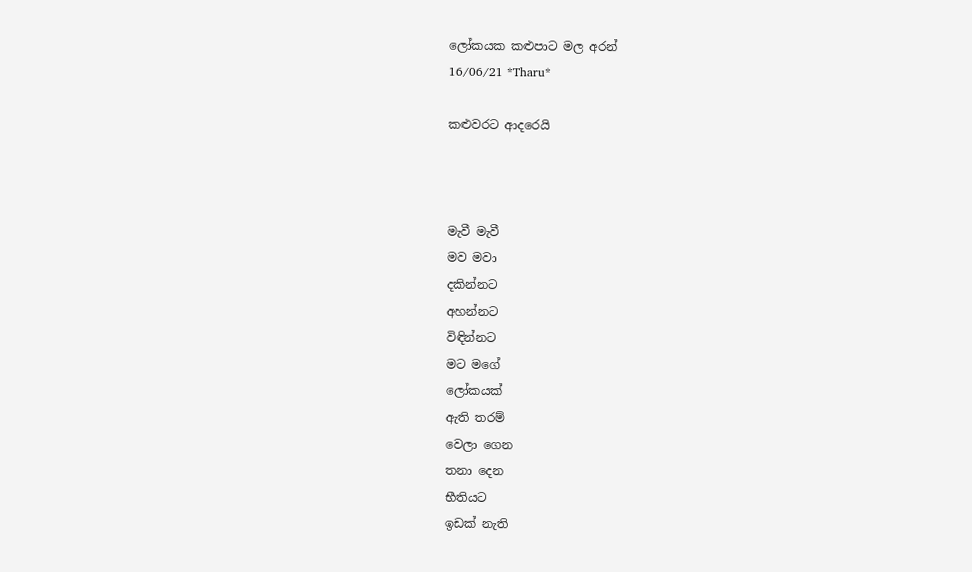ලෝකයක කළුපාට මල අරන්
16/06/21 *Tharu*

කළුවරට ආදරෙයි



මැවී මැවී
මව මවා
දකින්නට
අහන්නට
විඳින්නට
මට මගේ
ලෝකයක්
ඇති තරම්
වෙලා ගෙන
තනා දෙන
භීතියට
ඉඩක් නැති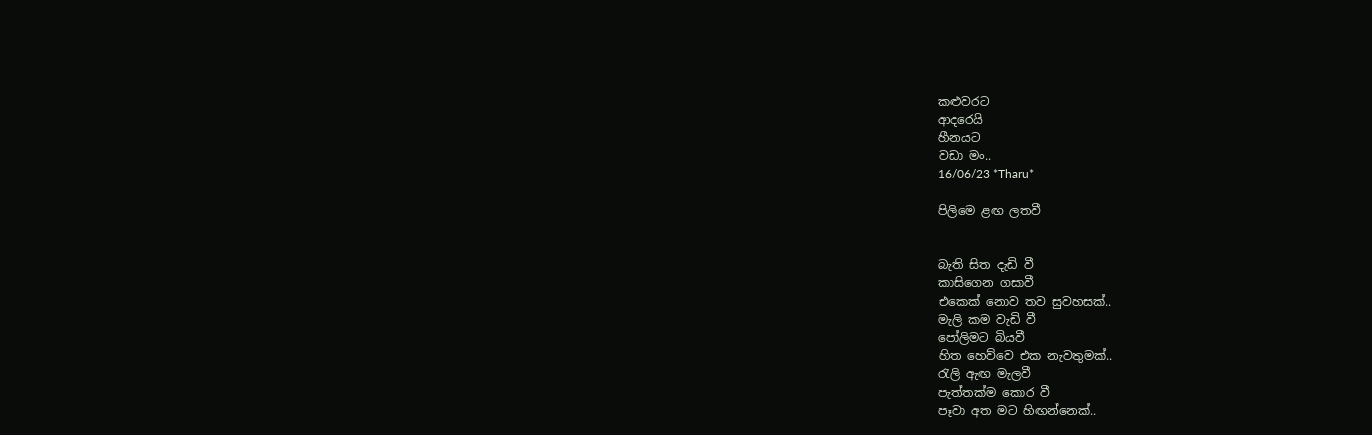කළුවරට
ආදරෙයි
හීනයට
වඩා මං..
16/06/23 *Tharu*

පිලිමෙ ළඟ ලතවී


බැති සිත දැඩි වී
කාසිගෙන ගසාවී
එකෙක් නොව තව සුවහසක්..
මැලි කම වැඩි වී
පෝලිමට බියවී
හිත හෙව්‍‍වෙ එක නැවතුමක්..
රැලි ඇඟ මැලවී
පැත්තක්ම කොර වී
පෑවා අත මට හිඟන්නෙක්..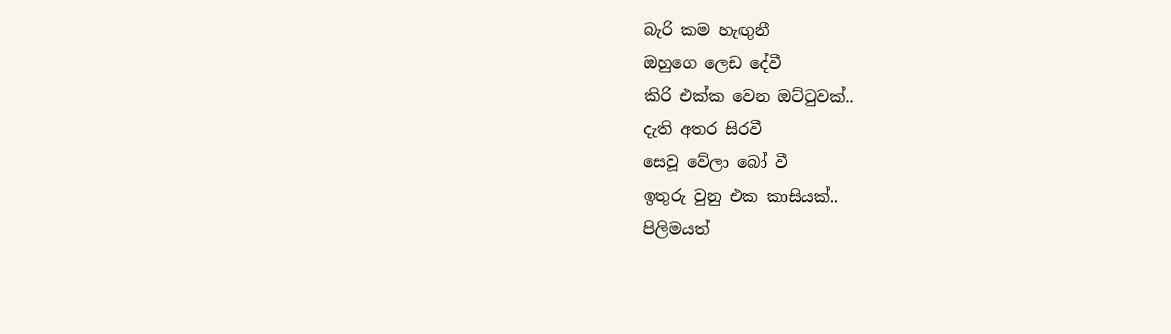බැරි කම හැඟුනී
ඔහුගෙ ලෙඩ දේවී
කිරි එක්ක වෙන ඔට්ටුවක්..
දැති අතර සිරවී
සෙවූ වේලා බෝ වී
ඉතුරු වුනු එක කාසියක්..
පිලිමයත්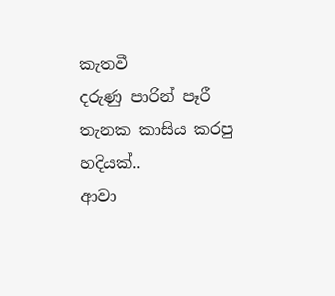කැතවී
දරුණු පාරින් පෑරී
තැනක කාසිය කරපු හදියක්..
ආවා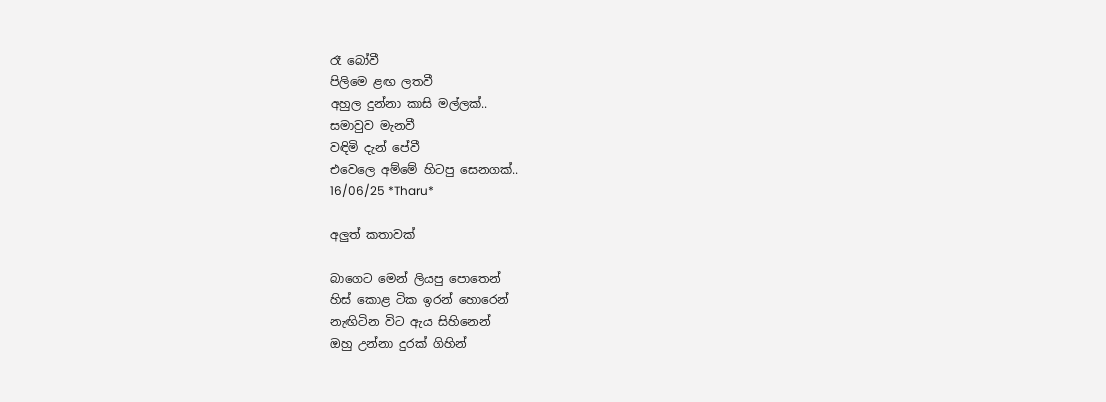රෑ බෝවී
පිලිමෙ ළඟ ලතවී
අහුල දුන්නා කාසි මල්ලක්..
සමාවුව මැනවී
වඳිමි දැන් පේවී
එවෙලෙ අම්මේ හිටපු සෙනගක්..
16/06/25 *Tharu*

අලුත් කතාවක්

බාගෙට මෙන් ලියපු පොතෙන්
හිස් කොළ ටික ඉරන් හොරෙන්
නැඟිටින විට ඇය සිහිනෙන්
ඔහු උන්නා දුරක් ගිහින්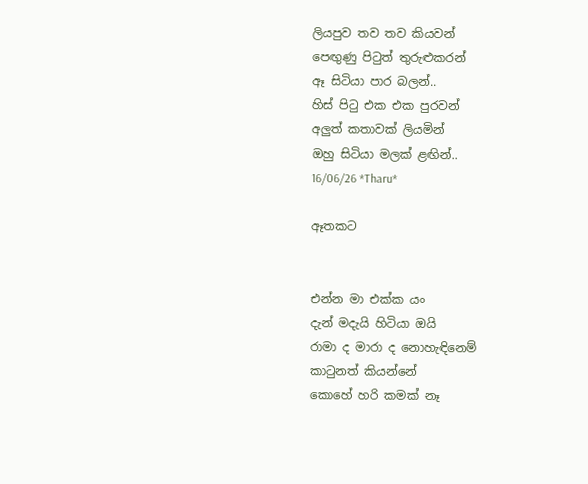ලියපුව තව තව කියවන්
පෙඟුණු පිටුත් තුරුළුකරන්
ඈ සිටියා පාර බලන්..
හිස් පිටු එක එක පුරවන්
අලුත් කතාවක් ලියමින්
ඔහු සිටියා මලක් ළඟින්..
16/06/26 *Tharu*

ඈතකට


එන්න මා එක්ක යං
දැන් මදැයි හිටියා ඔයි
රාමා ද මාරා ද නොහැඳිනෙම්
කාටුනත් කියන්නේ
කොහේ හරි කමක් නෑ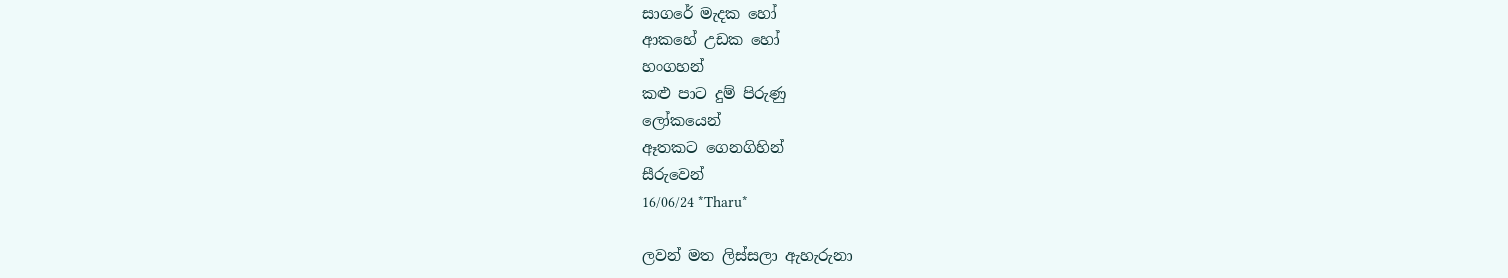සාගරේ මැදක හෝ
ආකහේ උඩක හෝ
හංගහන්
කළු පාට දුම් පිරුණු
ලෝකයෙන්
ඈතකට ගෙනගිහින්
සීරුවෙන්
16/06/24 *Tharu*

ලවන් මත ලිස්සලා ඇහැරුනා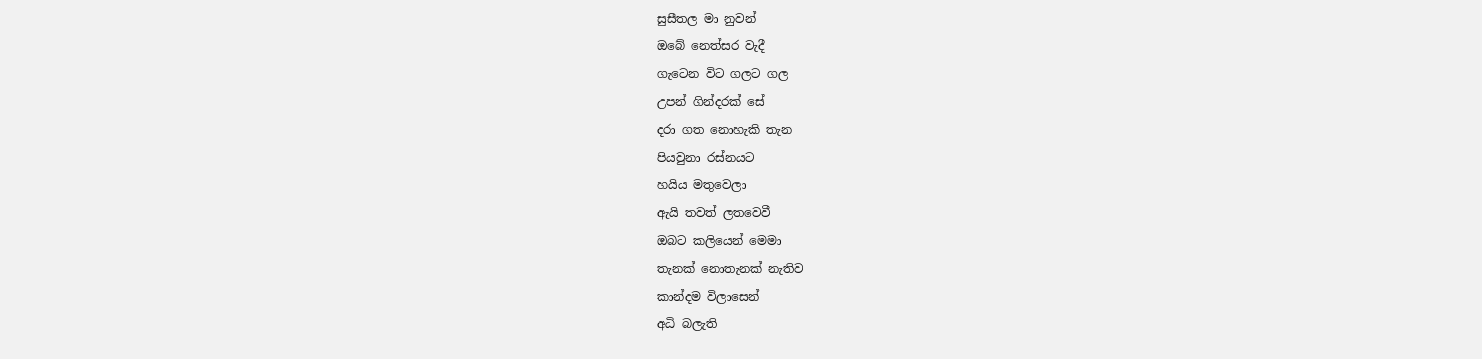සුසීතල මා නුවන්
ඔබේ නෙත්සර වැදී
ගැටෙන විට ගලට ගල
උපන් ගින්දරක් සේ
දරා ගත නොහැකි තැන
පියවුනා රස්නයට
හයිය මතුවෙලා
ඇයි තවත් ලතවෙවී
ඔබට කලියෙන් මෙමා
තැනක් නොතැනක් නැතිව
කාන්දම විලාසෙන්
අධි බලැති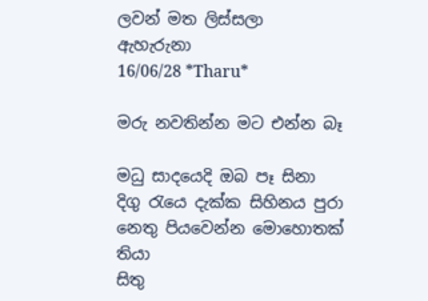ලවන් මත ලිස්සලා
ඇහැරුනා
16/06/28 *Tharu*

මරු නවතින්න මට එන්න බෑ

මධු සාදයෙදි ඔබ පෑ සිනා
දිගු රැයෙ දැක්ක සිහිනය පුරා
නෙතු පියවෙන්න මොහොතක් තියා
සිතු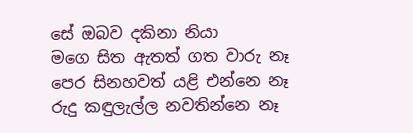සේ ඔබව දකිනා නියා
මගෙ සිත ඇතත් ගත වාරු නෑ
පෙර සිනහවත් යළි එන්නෙ නෑ
රුදු කඳුලැල්ල නවතින්නෙ නෑ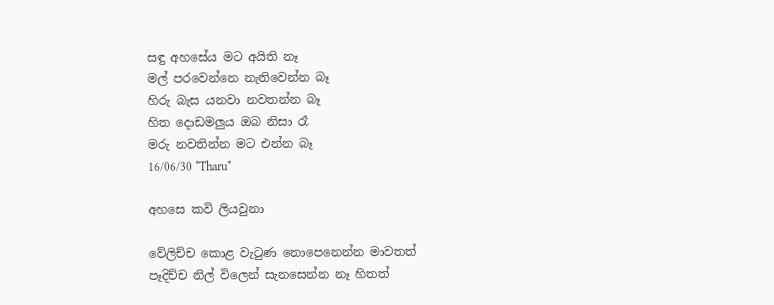සඳු අහසේය මට අයිති නෑ
මල් පරවෙන්නෙ නැතිවෙන්න බෑ
හිරු බැස යනවා නවතන්න බෑ
හිත දොඩමලුය ඔබ නිසා රෑ
මරු නවතින්න මට එන්න බෑ
16/06/30 *Tharu*

අහසෙ කවි ලියවුනා

වේලිච්ච කොළ වැටුණ නොපෙනෙන්න මාවතත්
පෑදිච්ච නිල් විලෙන් සැනසෙන්න නෑ හිතත්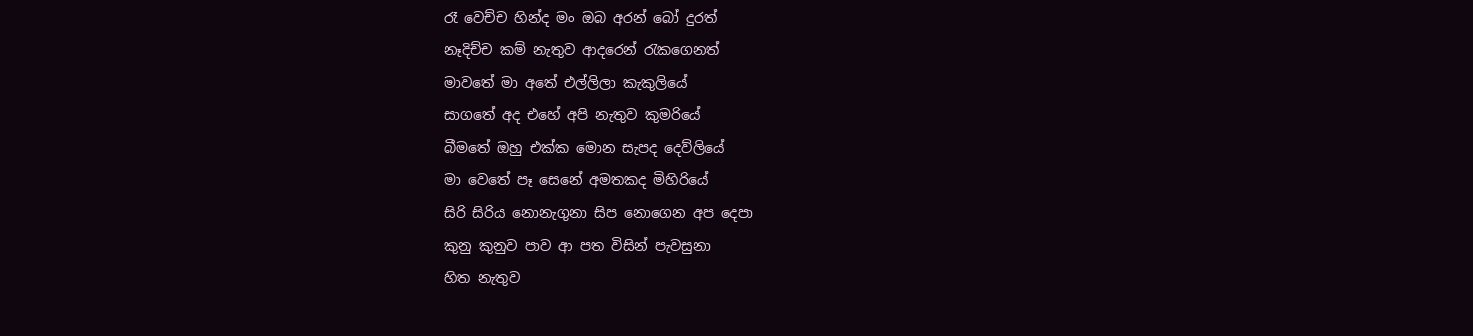රෑ වෙච්ච හින්ද මං ඔබ අරන් බෝ දුරත්
නෑදිච්ච කම් නැතුව ආදරෙන් රැකගෙනත්
මාවතේ මා අතේ එල්ලිලා කැකුලියේ
සාගතේ අද එහේ අපි නැතුව කුමරියේ
බීමතේ ඔහු එක්ක මොන සැපද දෙව්ලියේ
මා වෙතේ පෑ සෙනේ අමතකද මිහිරියේ
සිරි සිරිය නොනැගුනා සිප නොගෙන අප දෙපා
කුනු කුනුව පාව ආ පත විසින් පැවසුනා
හිත නැතුව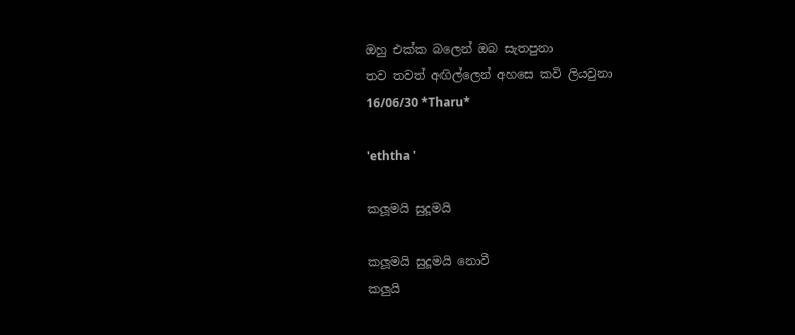ඔහු එක්ක බලෙන් ඔබ සැතපුනා
තව තවත් අඟිල්ලෙන් අහසෙ කවි ලියවුනා
16/06/30 *Tharu*

'eththa '

කලූමයි සුදූමයි

කලූමයි සුදූමයි නොවී
කලුයි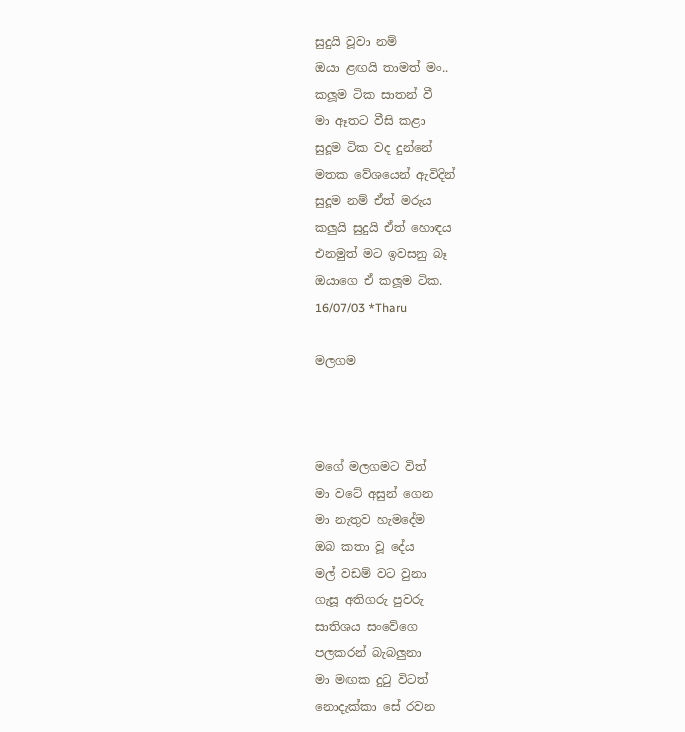සුදුයි වූවා නම්
ඔයා ළඟයි තාමත් මං..
කලූම ටික සාතන් වී
ම‍ා ඈතට වීසි කළා
සුදූම ටික වද දුන්නේ
මතක වේශයෙන් ඇවිදින්
සුදූම නම් ඒත් මරුය
කලුයි සුදුයි ඒත් හොඳය
එනමුත් මට ඉවසනු බෑ
ඔයාගෙ ඒ කලූම ටික.
16/07/03 *Tharu

මලගම



මගේ මලගමට විත්
මා වටේ අසුන් ගෙන
මා නැතුව හැමදේම
ඔබ කතා වූ දේය
මල් වඩම් වට වුනා
ගැසූ අතිගරු පුවරු
සාතිශය සංවේගෙ
පලකරන් බැබලුනා
මා මඟක දුටු විටත්
නොදැක්කා සේ රවන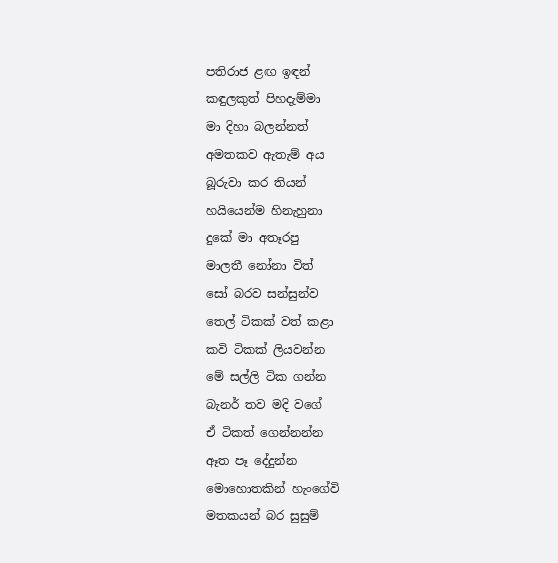පතිරාජ ළඟ ඉඳන්
කඳුලකුත් පිහදැම්මා
මා දිහා බලන්නත්
අමතකව ඇතැම් අය
බූරුවා කර තියන්
හයියෙන්ම හිනැහුනා
දුකේ මා අතෑරපු
මාලතී නෝනා විත්
සෝ බරව සන්සුන්ව
තෙල් ටිකක් වත් කළා
කවි ටිකක් ලියවන්න
මේ සල්ලි ටික ගන්න
බැනර් තව මදි වගේ
ඒ ටිකත් ගෙන්නන්න
ඈත පෑ දේදුන්න
මොහොතකින් හැංගේවි
මතකයන් බර සුසුම්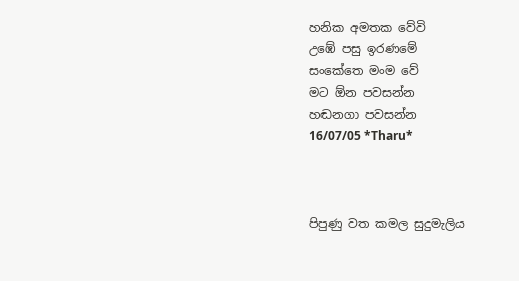හනික අමතක වේවි
උඹේ පසු ඉරණමේ
සංකේතෙ මංම වේ
මට ඕන පවසන්න
හඬනගා පවසන්න
16/07/05 *Tharu*



පිපුණු වත කමල සුදුමැලිය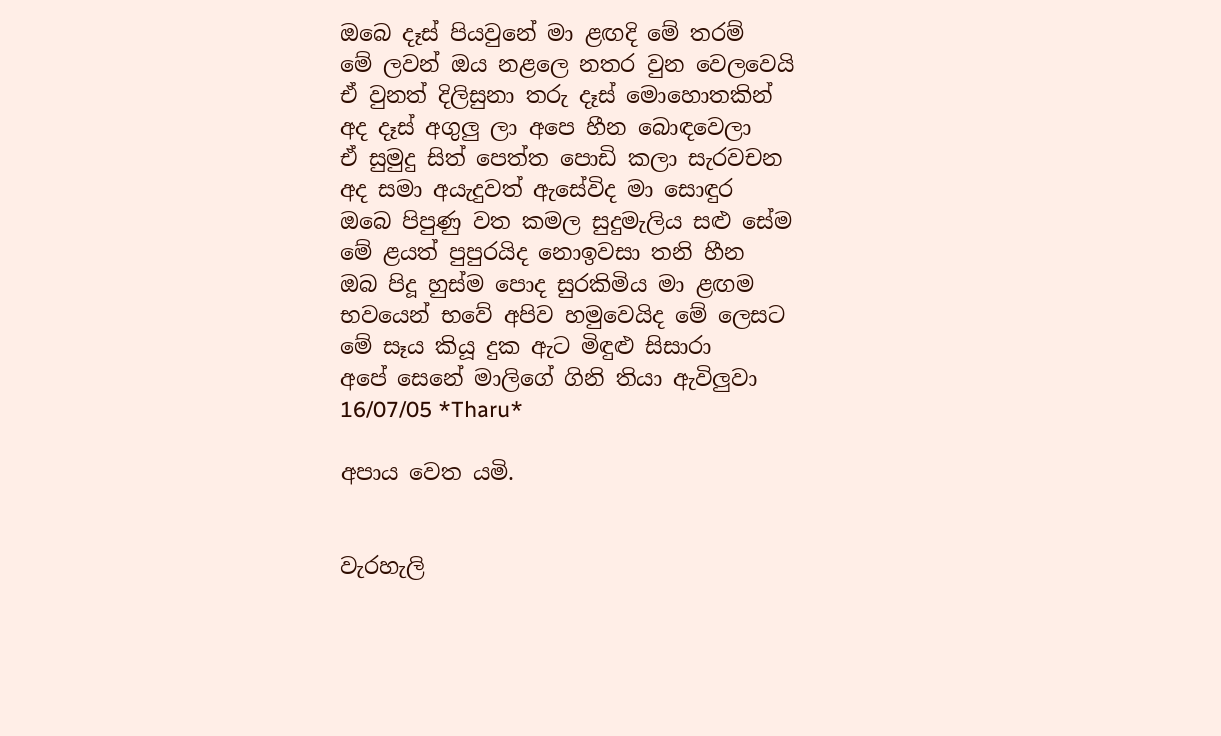ඔබෙ දෑස් පියවුනේ මා ළඟදි මේ තරම්
මේ ලවන් ඔය නළලෙ නතර වුන වෙලවෙයි
ඒ වුනත් දිලිසුනා තරු දෑස් මොහොතකින්
අද දෑස් අගුලු ලා අපෙ හීන බොඳවෙලා
ඒ සුමුදු සිත් පෙත්ත පොඩි කලා සැරවචන
අද සමා අයැදුවත් ඇසේවිද මා සොඳුර
ඔබෙ පිපුණු වත කමල සුදුමැලිය සළු සේම
මේ ළයත් පුපුරයිද නොඉවසා තනි හීන
ඔබ පිදූ හුස්ම පොද සුරකිමිය මා ළඟම
භවයෙන් භවේ අපිව හමුවෙයිද මේ ලෙසට
මේ සෑය කියූ දුක ඇට මිඳුළු සිසාරා
අපේ සෙනේ මාලිගේ ගිනි තියා ඇවිලුවා
16/07/05 *Tharu*

අපාය වෙත යමි.


වැරහැලි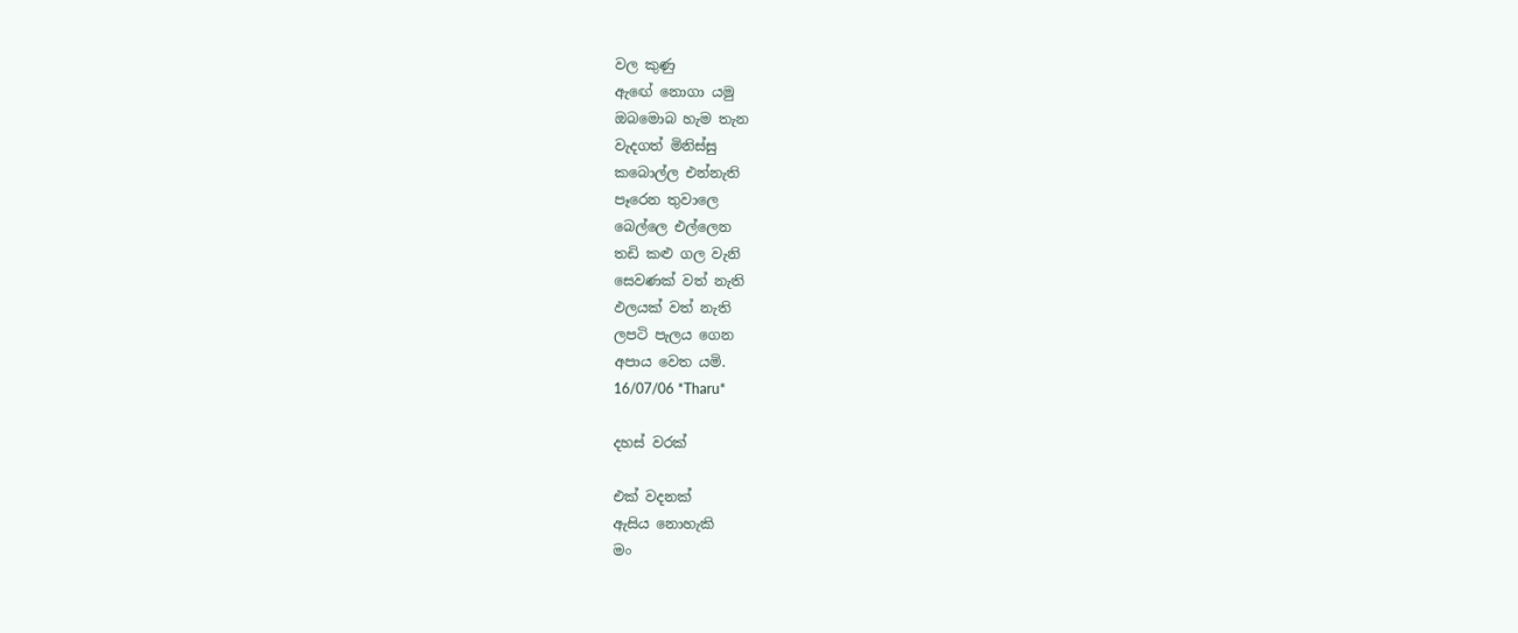වල කුණු
ඇඟේ නොගා යමු
ඔබමොබ හැම තැන
වැදගත් මිනිස්සු
කබොල්ල එන්නැති
පෑරෙන තුවාලෙ
බෙල්ලෙ එල්ලෙන
තඩි කළු ගල වැනි
සෙවණක් වත් නැති
ඵලයක් වත් නැති
ලපටි පැලය ගෙන
අපාය වෙත යමි.
16/07/06 *Tharu*

දහස් වරක්

එක් වදනක්
ඇසිය නොහැකි
මං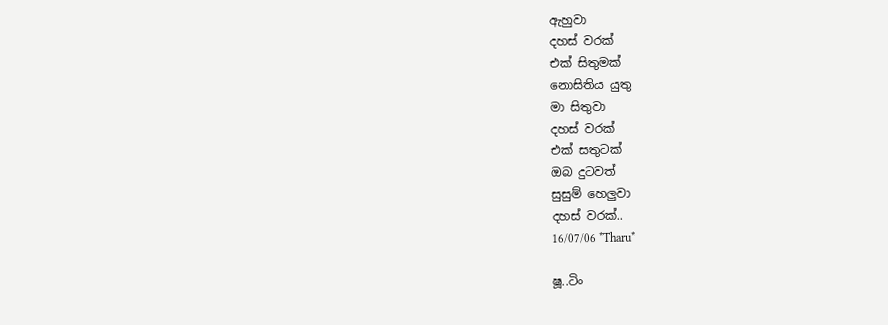ඇහුවා
දහස් වරක්
එක් සිතුමක්
නොසිතිය යුතු
මා සිතුවා
දහස් වරක්
එක් සතුටක්
ඔබ දුටවත්
සුසුම් හෙලුවා
දහස් වරක්..
16/07/06 *Tharu*

ෂූ..ටිං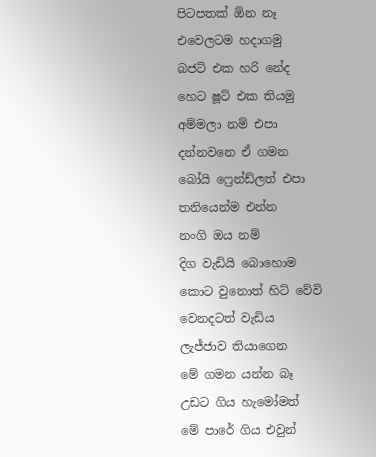පිටපතක් ඕන නෑ
එවෙලටම හදාගමු
බජට් එක හරි නේද
හෙට ෂූට් එක තියමු
අම්මලා නම් එපා
දන්නවනෙ ඒ ගමන
බෝයි ෆ්‍රෙන්ඩ්ලත් එපා
තනියෙන්ම එන්න
නංගි ඔය නම්
දිග වැඩියි බොහොම
කොට වුනොත් හිට් වේවි
වෙනදටත් වැඩිය
ලැජ්ජාව තියාගෙන
මේ ගමන යන්න බෑ
උඩට ගිය හැමෝමත්
මේ පාරේ ගිය එවුන්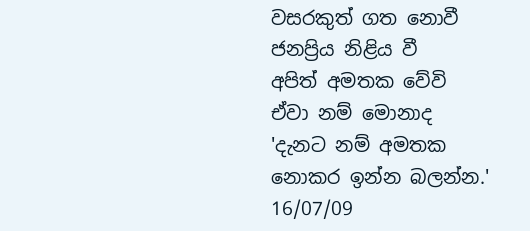වසරකුත් ගත නොවී
ජනප්‍රිය නිළිය වී
අපිත් අමතක වේවි
ඒවා නම් මොනාද
'දැනට නම් අමතක
නොකර ඉන්න බලන්න.'
16/07/09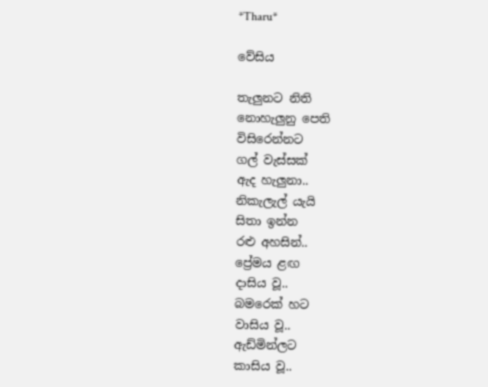*Tharu*

වේසිය

තැලුනට නිති
නොහැලුනු පෙති
විසිරෙන්නට
ගල් වැස්සක්
ඇද හැලුනා..
නිකැලැල් යැයි
සිතා ඉන්න
රළු අහසින්..
ප්‍රේමය ළඟ
දාසිය වූ..
බමරෙක් හට
වාසිය වූ..
ඇඩ්මින්ලට
කාසිය වූ..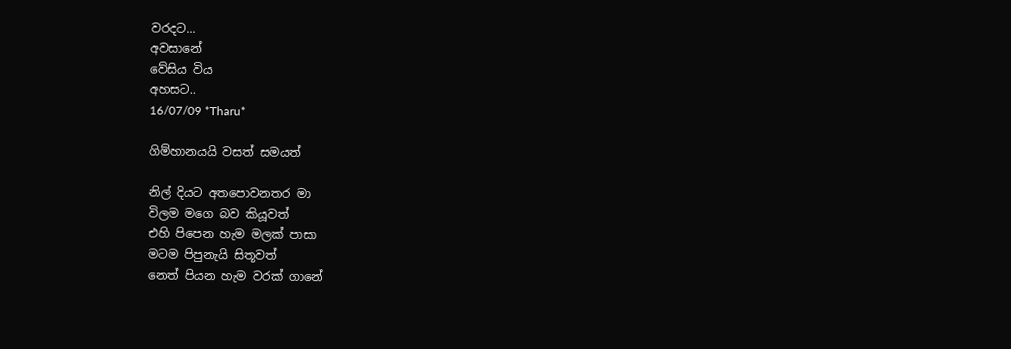වරදට...
අවසානේ
වේසිය විය
අහසට..
16/07/09 *Tharu*

ගිම්හානයයි වසත් සමයත්

නිල් දියට අතපොවනතර මා
විලම මගෙ බව කියූවත්
එහි පිපෙන හැම මලක් පාසා
මටම පිපුනැයි සිතූවත්
නෙත් පියන හැම වරක් ගානේ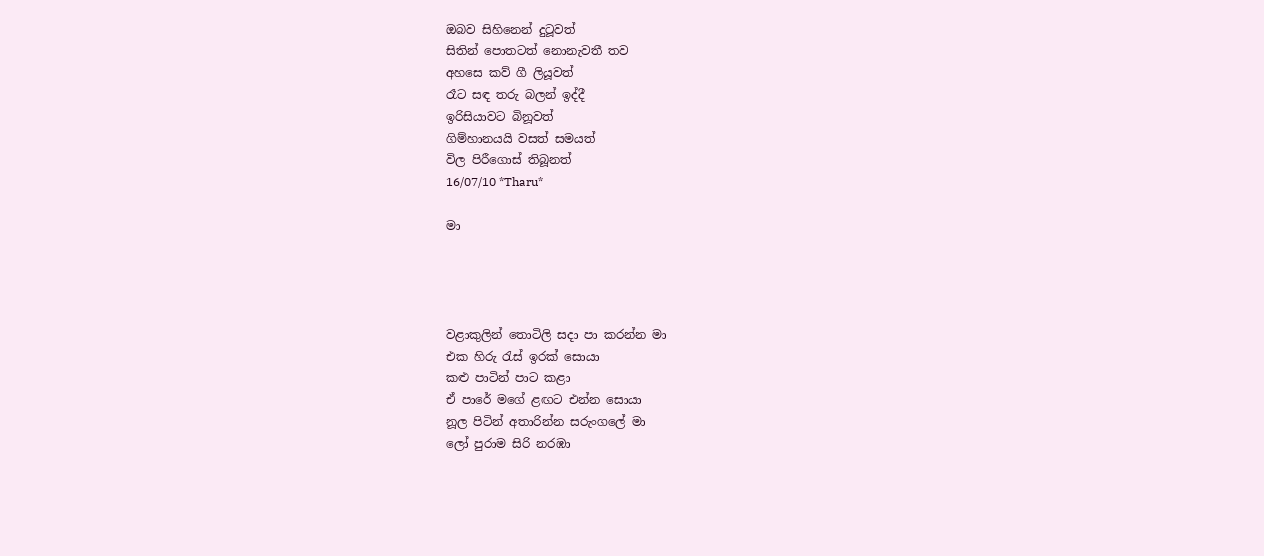ඔබව සිහිනෙන් දුටූවත්
සිතින් පොතටත් නොනැවතී තව
අහසෙ කව් ගී ලියූවත්
රෑට සඳ තරු බලන් ඉද්දී
ඉරිසියාවට බිනූවත්
ගිම්හානයයි වසත් සමයත්
විල පිරීගොස් තිබූනත්
16/07/10 *Tharu*

මා




වළාකුලින් තොටිලි සදා පා කරන්න මා
එක හිරු රැස් ඉරක් සොයා
කළු පාටින් පාට කළා
ඒ පාරේ මගේ ළඟට එන්න සොයා
නූල පිටින් අතාරින්න සරුංගලේ මා
ලෝ පුරාම සිරි නරඹා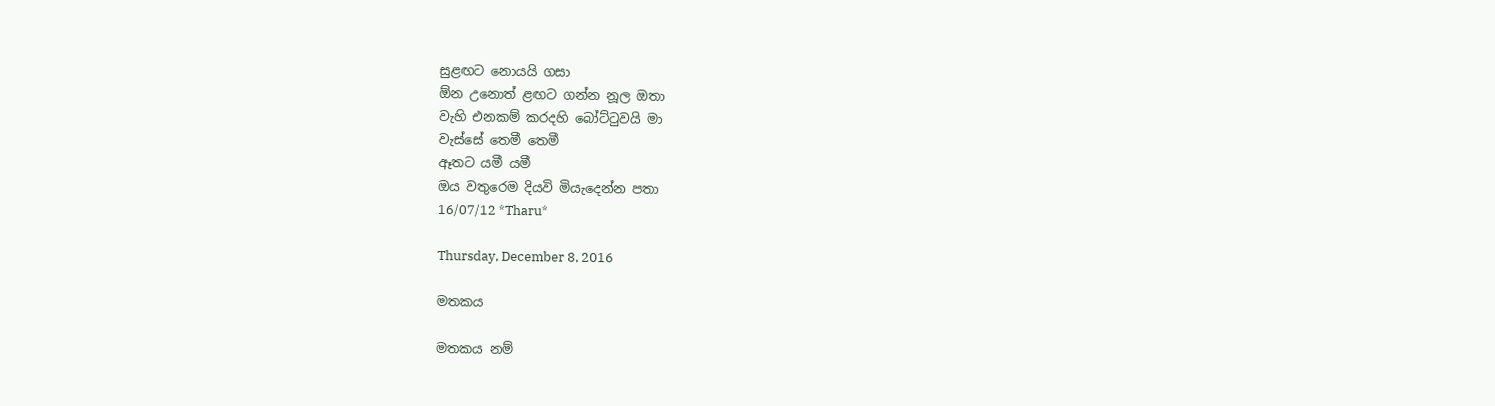සුළඟට නොයයි ගසා
ඕන උනොත් ළඟට ගන්න නූල ඔතා
වැහි එනකම් කරදහි බෝට්ටුවයි මා
වැස්සේ තෙමී තෙමී
ඈතට යමී යමී
ඔය වතුරෙම දියවි මියැදෙන්න පතා
16/07/12 *Tharu*

Thursday, December 8, 2016

මතකය

මතකය නම්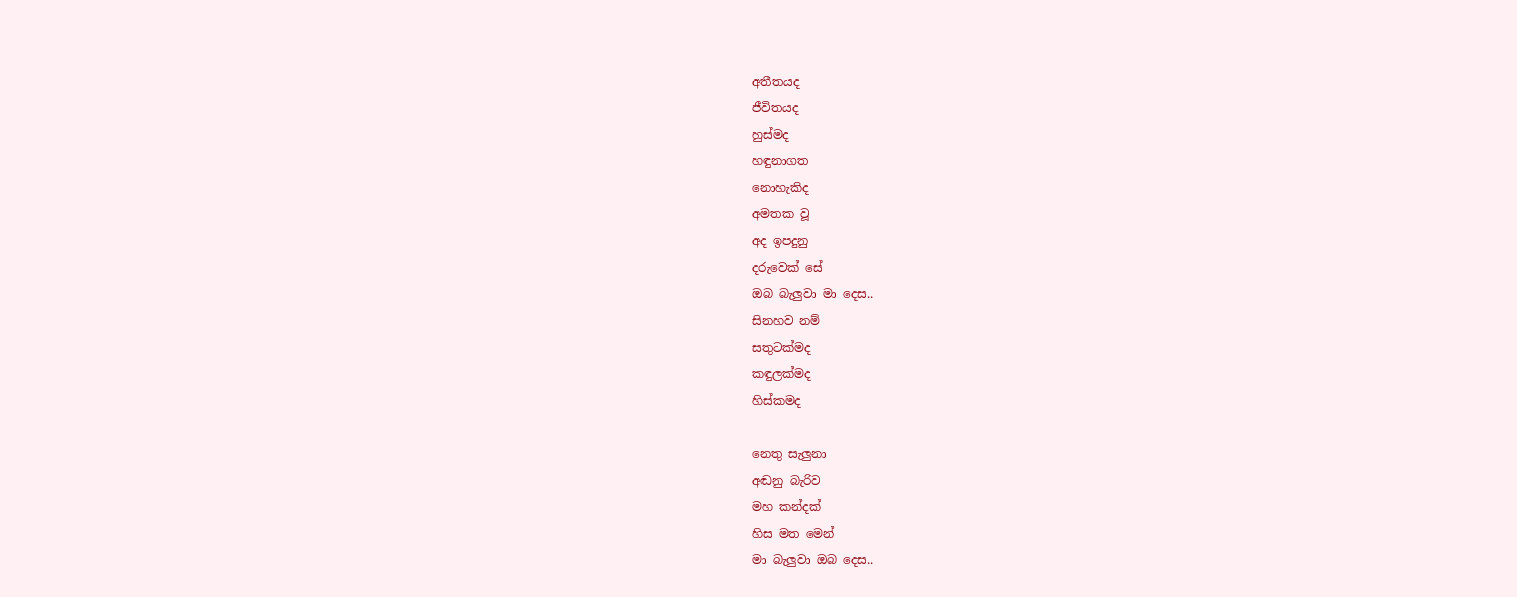අතීතයද
ජීවිතයද
හුස්මද
හඳුනාගත
නොහැකිද
අමතක වූ
අද ඉපදුනු
දරුවෙක් සේ
ඔබ බැලුවා මා දෙස..
සිනහව නම්
සතුටක්මද
කඳුලක්මද
හිස්කමද

නෙතු සැලුනා
අඬනු බැරිව
මහ කන්දක්
හිස මත මෙන්
මා බැලුවා ඔබ දෙස..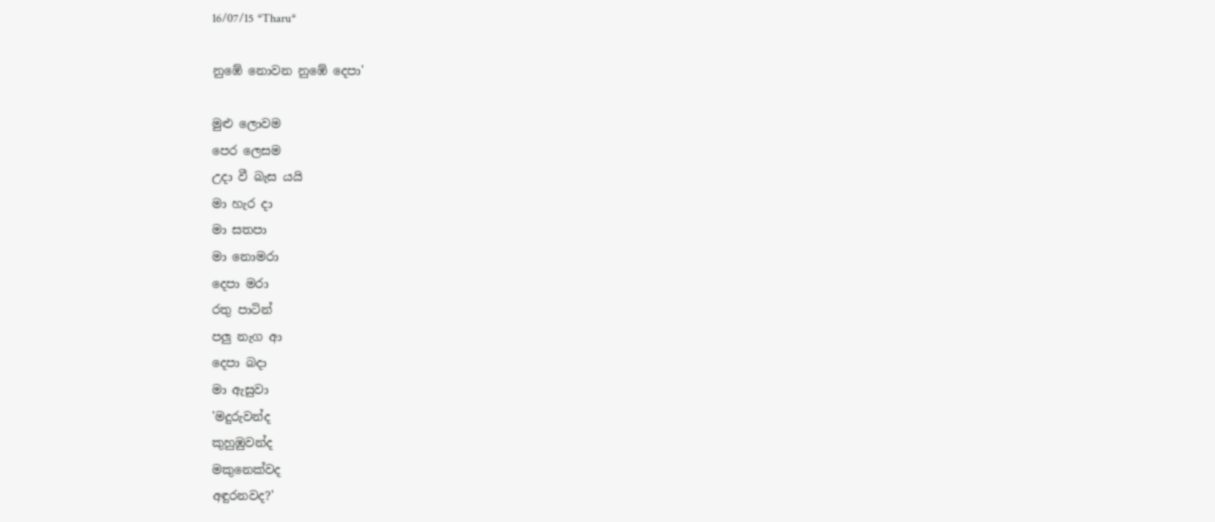16/07/15 *Tharu*

නුඹේ නොවන නුඹේ දෙපා'

මුළු ලොවම
පෙර ලෙසම
උදා වී බැස යයි
මා හැර දා
මා සතපා
මා නොමරා
දෙපා මරා
රතු පාටින්
පලු නැග ආ
දෙපා බදා
මා ඇසුවා
'මදුරුවන්ද
කුහුඹුවන්ද
මකුනෙක්වද
අඳුරනවද?'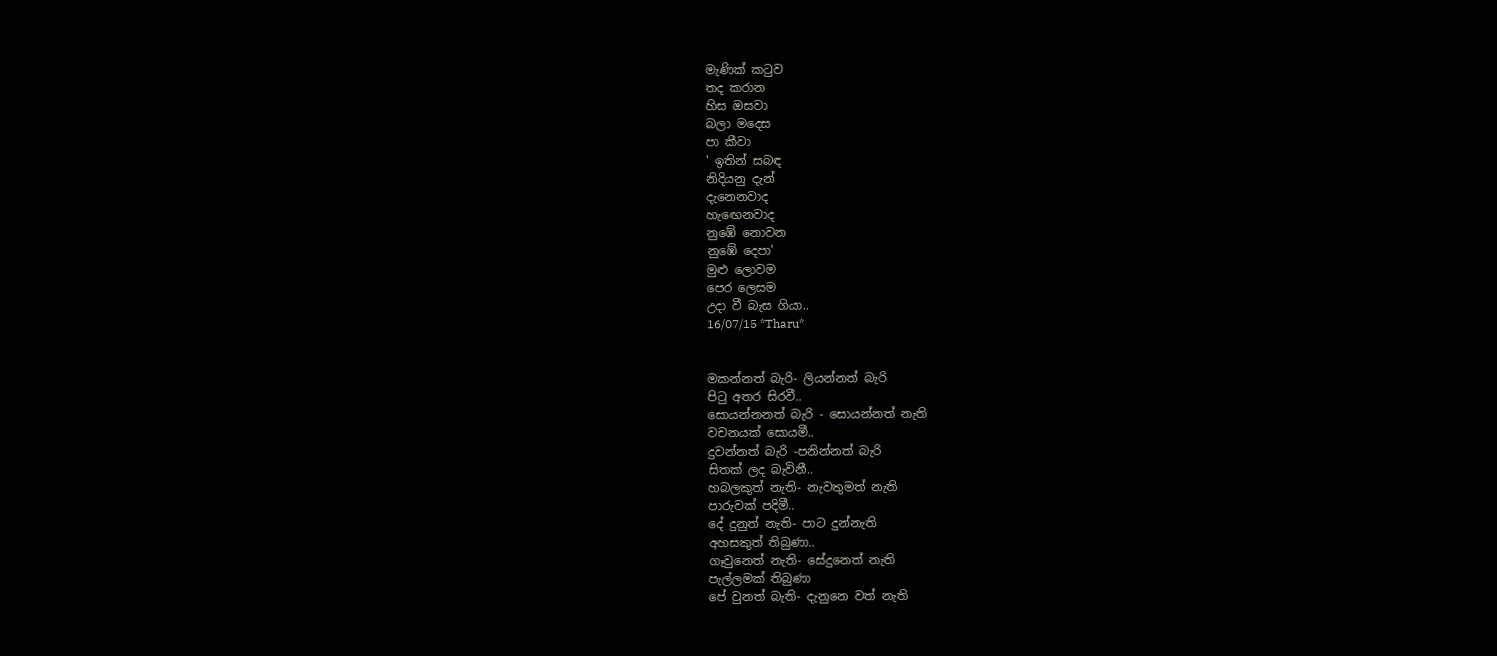මැණික් කටුව
තද කරාන
හිස ඔසවා
බලා මදෙස
පා කීවා
' ඉතින් සබඳ
නිදියනු දැන්
දැනෙනවාද
හැඟෙනවාද
නුඹේ නොවන
නුඹේ දෙපා'
මුළු ලොවම
පෙර ලෙසම
උදා වී බැස ගියා..
16/07/15 *Tharu*


මකන්නත් බැරි- ලියන්නත් බැරි
පිටු අතර සිරවී..
සොයන්නනත් බැරි - සොයන්නත් නැති
වචනයක් සොයමී..
දුවන්නත් බැරි -පනින්නත් බැරි
සිතක් ලද බැවිනී..
හබලකුත් නැති- නැවතුමත් නැති
පාරුවක් පදිමී..
දේ දුනුත් නැති- පාට දුන්නැති
අහසකුත් තිබුණා..
ගෑවුනෙත් නැති- සේදුනෙත් නැති
පැල්ලමක් තිබුණා
පේ වුනත් බැති- දැනුනෙ වත් නැති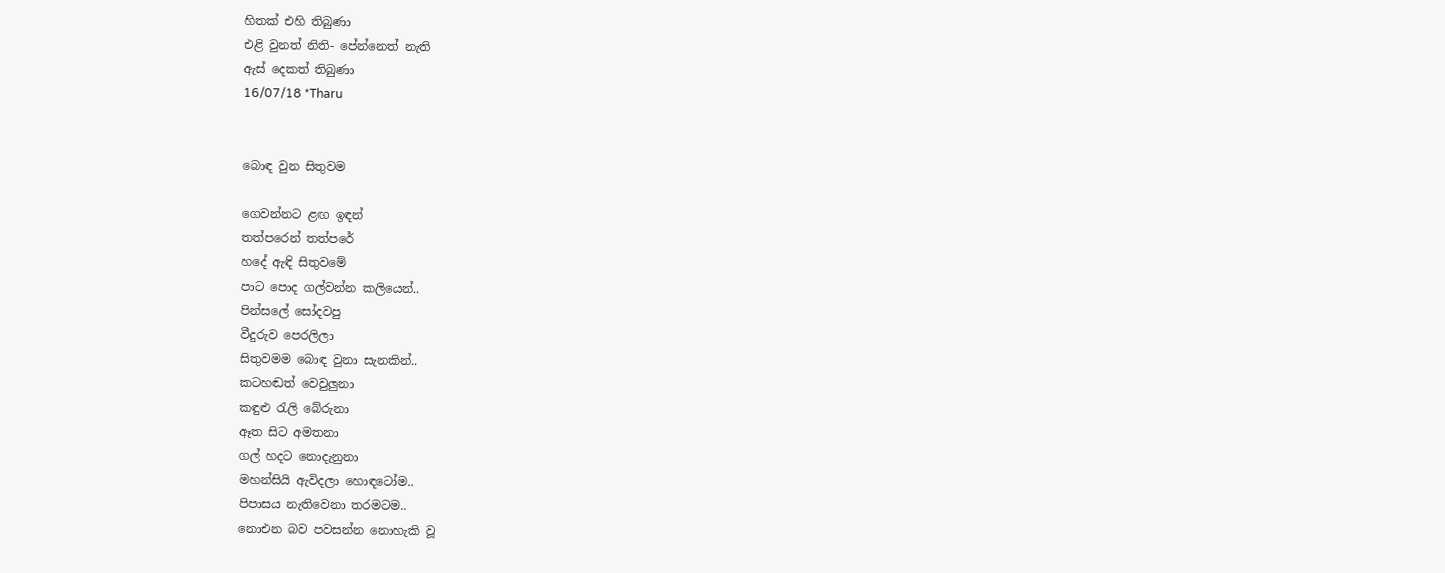හිතක් එහි තිබුණා
එළි වුනත් නිති- පේන්නෙත් නැති
ඇස් දෙකත් තිබුණා
16/07/18 *Tharu


බොඳ වුන සිතුවම

ගෙවන්නට ළඟ ඉඳන්
තත්පරෙන් තත්පරේ
හදේ ඇඳි සිතුවමේ
පාට පොද ගල්වන්න කලියෙන්..
පින්සලේ සෝදවපු
වීදුරුව පෙරලිලා
සිතුවමම බොඳ වුනා සැනකින්..
කටහඬත් වෙවුලුනා
කඳුළු රැලි බේරුනා
ඈත සිට අමතනා
ගල් හදට නොදැනුනා
මහන්සියි ඇවිදලා හොඳටෝම..
පිපාසය නැතිවෙනා තරමටම..
නොඑන බව පවසන්න නොහැකි වූ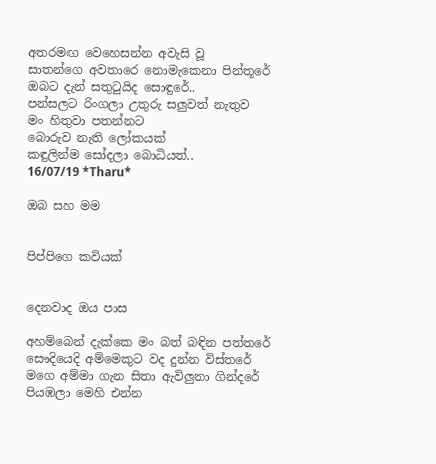අතරමඟ වෙහෙසන්න අවැසි වූ
සාතන්ගෙ අවතාරෙ නොමැකෙනා පින්තූරේ
ඔබට දැන් සතුටුයිද සොඳුරේ..
පන්සලට රිංගලා උතුරු සලුවත් නැතුව
මං හිතුවා පතන්නට
බොරුව නැති ලෝකයක්
කඳුලින්ම සෝදලා බොධියත්..
16/07/19 *Tharu*

ඔබ සහ මම


පිප්පිගෙ කවියක්


දෙනවාද ඔය පාස

අහම්බෙන් දැක්කෙ මං බත් බඳින පත්තරේ
සෞදියෙදි අම්මෙකුට වද දුන්න විස්තරේ
මගෙ අම්මා ගැන සිතා ඇවිලුනා ගින්දරේ
පියඹලා මෙහි එන්න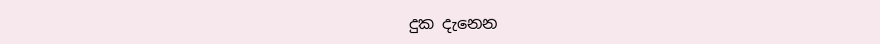දුක දැනෙන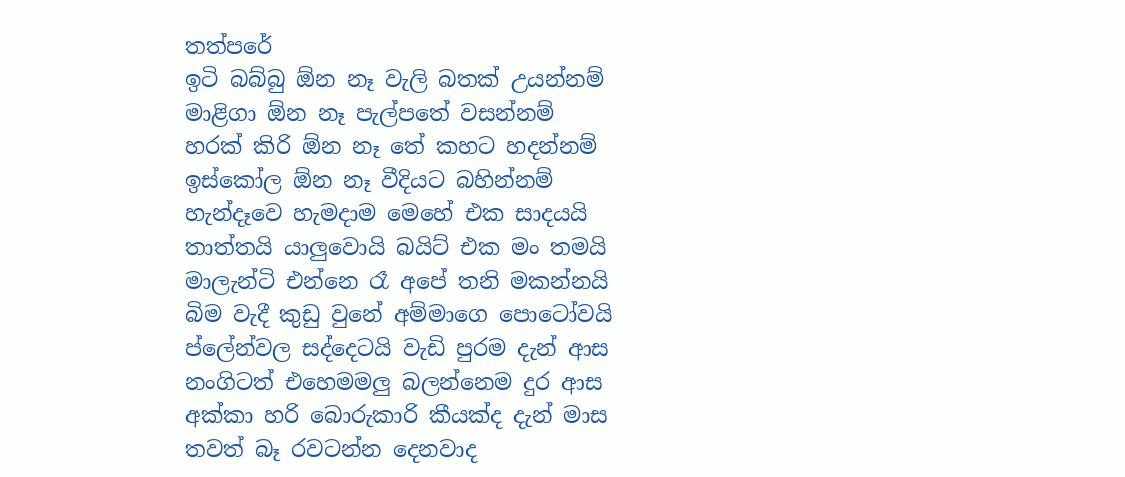තත්පරේ
ඉටි බබ්බු ඕන නෑ වැලි බතක් උයන්නම්
මාළිගා ඕන නෑ පැල්පතේ වසන්නම්
හරක් කිරි ඕන නෑ තේ කහට හදන්නම්
ඉස්කෝල ඕන නෑ වීදියට බහින්නම්
හැන්දෑවෙ හැමදාම මෙහේ එක සාදයයි
තාත්තයි යාලුවොයි බයිට් එක මං තමයි
මාලැන්ටි එන්නෙ රෑ අපේ තනි මකන්නයි
බිම වැදී කුඩු වුනේ අම්මාගෙ පොටෝවයි
ප්ලේන්වල සද්දෙටයි වැඩි පුරම දැන් ආස
නංගිටත් එහෙමමලු බලන්නෙම දුර ආස
අක්කා හරි බොරුකාරි කීයක්ද දැන් මාස
තවත් බෑ රවටන්න දෙනවාද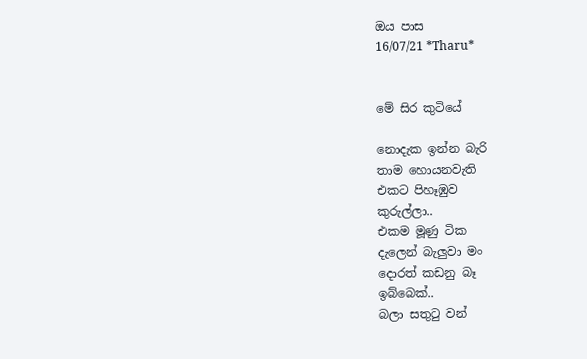ඔය පාස
16/07/21 *Tharu*


මේ සිර කුටියේ

නොදැක ඉන්න බැරි
තාම හොයනවැති
එකට පිහෑඹුව
කුරුල්ලා..
එකම මූණු ටික
දැලෙන් බැලුවා මං
දොරත් කඩනු බෑ
ඉබ්බෙක්..
බලා සතුටු වන්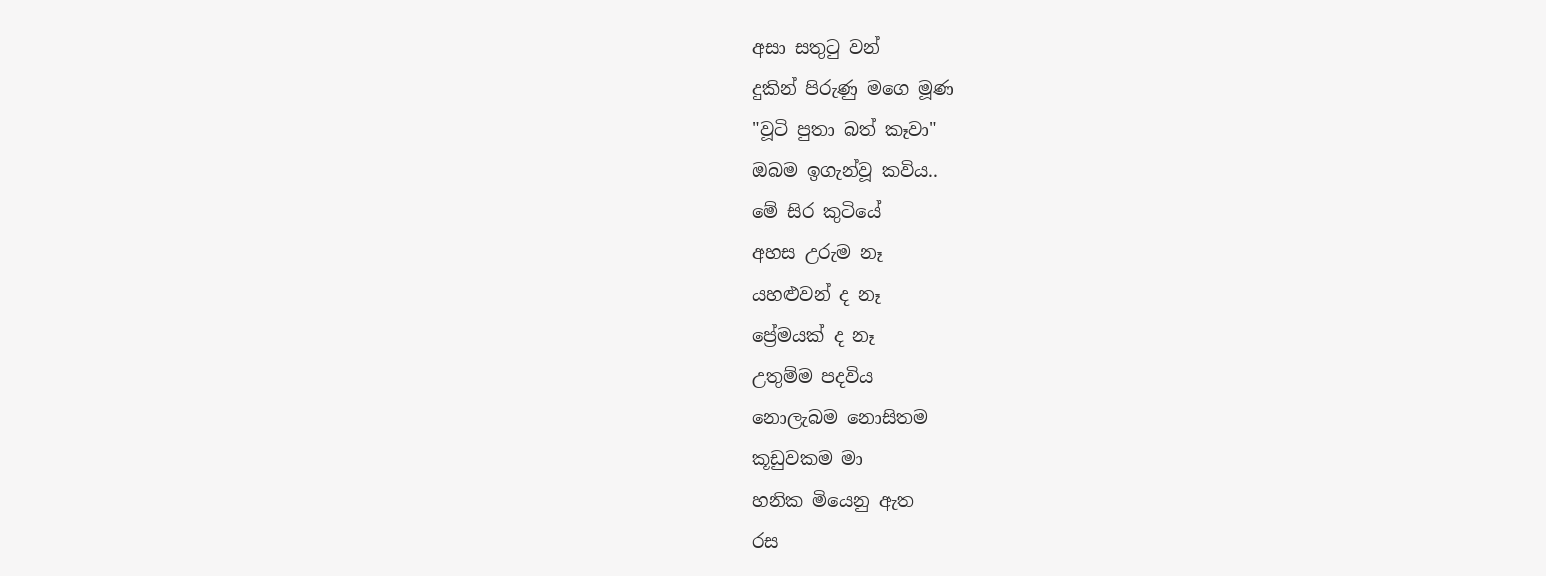අසා සතුටු වන්
දුකින් පිරුණු මගෙ මූණ
"වූටි පුතා බත් කෑවා"
ඔබම ඉගැන්වූ කවිය..
මේ සිර කුටියේ
අහස උරුම නෑ
යහළුවන් ද නෑ
ප්‍රේමයක් ද නෑ
උතුම්ම පදවිය
නොලැබම නොසිතම
කූඩුවකම මා
හනික මියෙනු ඇත
රස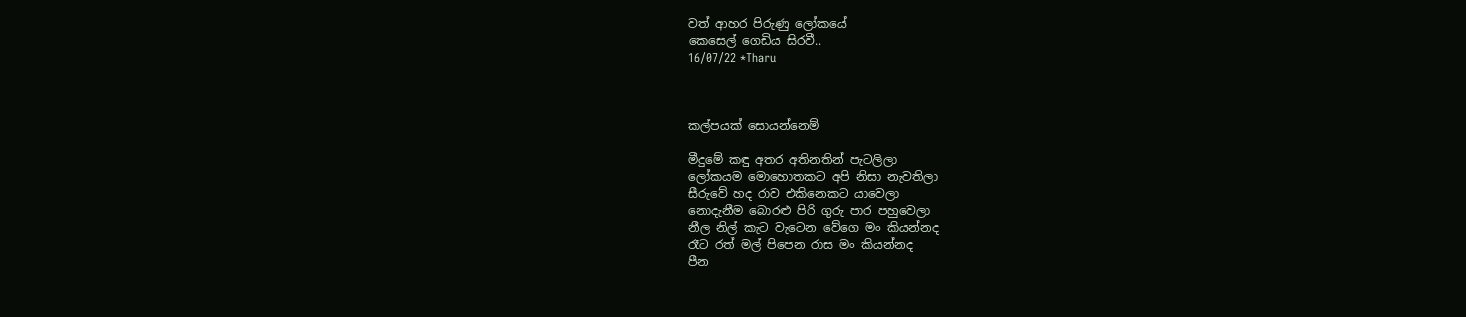වත් ආහර පිරුණු ලෝකයේ
කෙසෙල් ගෙඩිය සිරවී..
16/07/22 *Tharu



කල්පයක් සොයන්නෙම්

මීදුමේ කඳු අතර අතිනතින් පැටලිලා
ලෝකයම මොහොතකට අපි නිසා නැවතිලා
සීරුවේ හද රාව එකිනෙකට යාවෙලා
නොදැනීම බොරළු පිරි ගුරු පාර පහුවෙලා
නීල නිල් කැට වැටෙන වේගෙ මං කියන්නද
රෑට රත් මල් පිපෙන රාස මං කියන්නද
පීන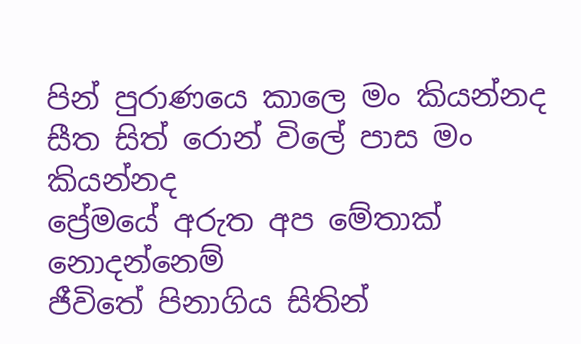පින් පුරාණයෙ කාලෙ මං කියන්නද
සීත සිත් රොන් විලේ පාස මං කියන්නද
ප්‍රේමයේ අරුත අප මේතාක් නොදන්නෙම්
ජීවිතේ පිනාගිය සිතින්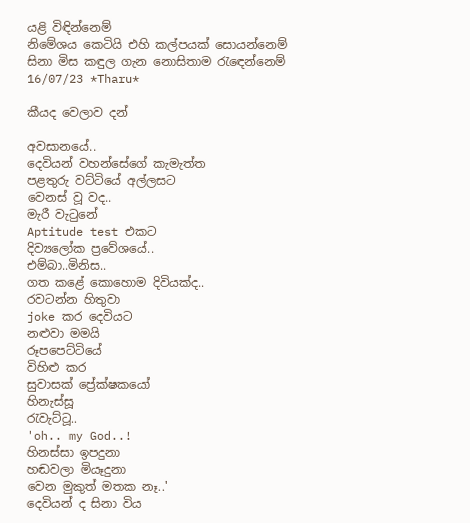යළි විඳින්නෙම්
නිමේශය කෙටියි එහි කල්පයක් සොයන්නෙම්
සිනා මිස කඳුල ගැන නොසිතාම රැඳෙන්නෙම්
16/07/23 *Tharu*

කීයද වෙලාව දන්

අවසානයේ..
දෙවියන් වහන්සේගේ කැමැත්ත
පළතුරු වට්ටියේ අල්ලසට
වෙනස් වූ වද..
මැරී වැටුනේ
Aptitude test එකට
දිව්‍යලෝක ප්‍රවේශයේ..
එම්බා..මිනිස..
ගත කළේ කොහොම දිවියක්ද..
රවටන්න හිතුවා
joke කර දෙවියට
නළුවා මමයි
රූපපෙට්ටියේ
විහිළු කර
සුවාසක් ප්‍රේක්ෂකයෝ
හිනැස්සූ
රැවැට්ටූ..
'oh.. my God..!
හිනස්සා ඉපදුනා
හඬවලා මියෑදුනා
වෙන මුකුත් මතක නෑ..'
දෙවියන් ද සිනා විය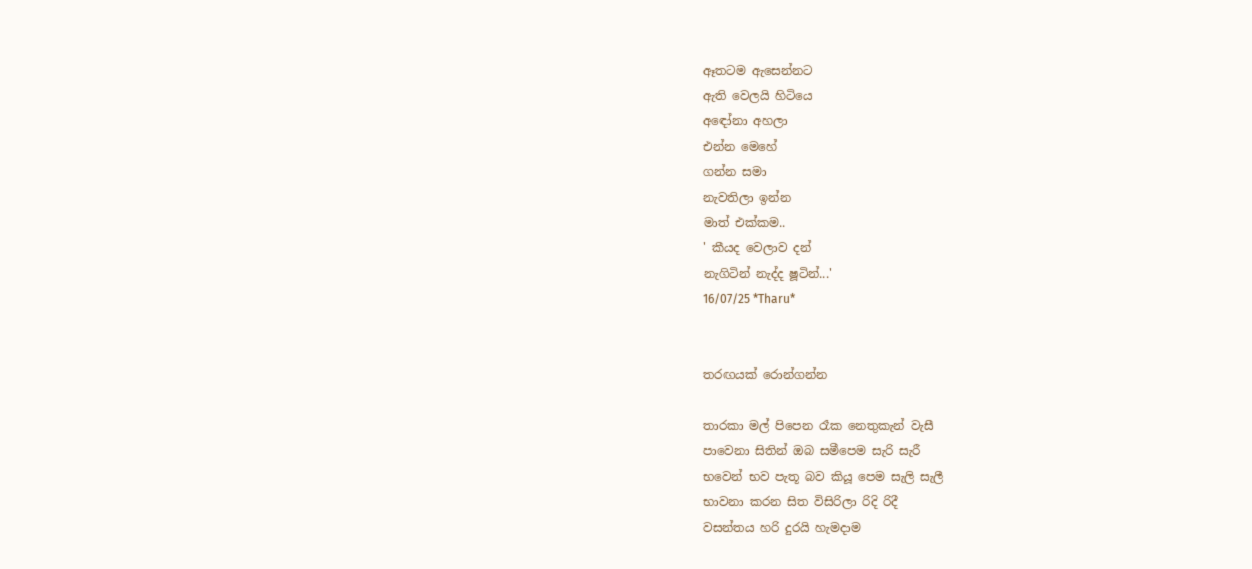ඈතටම ඇසෙන්නට
ඇති වෙලයි හිටියෙ
අඳෝනා අහලා
එන්න මෙහේ
ගන්න සමා
නැවතිලා ඉන්න
මාත් එක්කම..
' කීයද වෙලාව දන්
නැගිටින් නැද්ද ෂූටින්...'
16/07/25 *Tharu*


තරඟයක් රොන්ගන්න

තාරකා මල් පිපෙන රෑක නෙතුකැන් වැසී
පාවෙනා සිතින් ඔබ සමීපෙම සැරි සැරී
භවෙන් භව පැතූ බව කියූ පෙම සැලි සැලී
භාවනා කරන සිත විසිරිලා රිදි රිදී
වසන්තය හරි දුරයි හැමදාම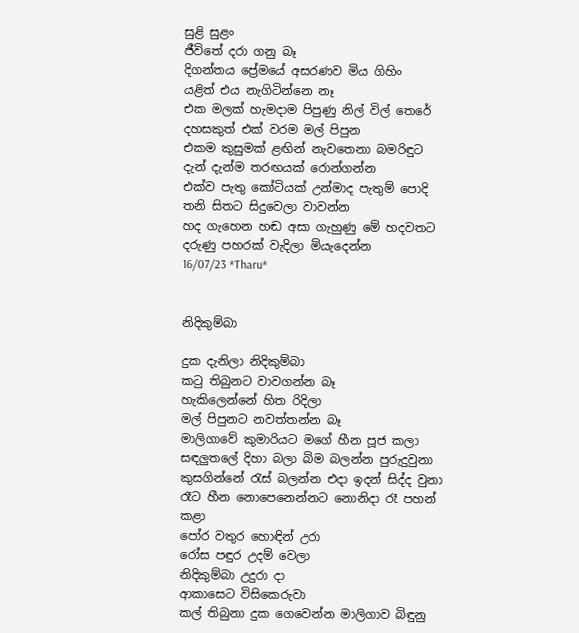සුළි සුළං
ජීවිතේ දරා ගනු බෑ
දිගන්තය ප්‍රේමයේ අසරණව මිය ගිහිං
යළිත් එය නැගිටින්නෙ නෑ
එක මලක් හැමදාම පිපුණු නිල් විල් තෙරේ
දහසකුත් එක් වරම මල් පිපුන
එකම කුසුමක් ළඟින් නැවතෙනා බමරිඳුට
දැන් දැන්ම තරඟයක් රොන්ගන්න
එක්ව පැතු කෝටියක් උන්මාද පැතුම් පොදි
තනි සිතට සිදුවෙලා වාවන්න
හද ගැහෙන හඬ අසා ගැහුණු මේ හදවතට
දරුණු පහරක් වැදිලා මියැදෙන්න
16/07/23 *Tharu*


නිදිකුම්බා

දුක දැනිලා නිදිකුම්බා
කටු තිබුනට වාවගන්න බෑ
හැකිලෙන්නේ හිත රිදිලා
මල් පිපුනට නවත්තන්න බෑ
මාලිගාවේ කුමාරියට මගේ හීන පූජ කලා
සඳලුතලේ දිහා බලා බිම බලන්න පුරුදුවුනා
කුසගින්නේ රැස් බලන්න එදා ඉදන් සිද්ද වුනා
රෑට හීන නොපෙනෙන්නට නොනිදා රෑ පහන් කළා
පෝර වතුර හොඳින් උරා
රෝස පඳුර උදම් වෙලා
නිදිකුම්බා උදුරා දා
ආකාසෙට විසිකෙරුවා
කල් තිබුනා දුක ගෙවෙන්න මාලිගාව බිඳුනු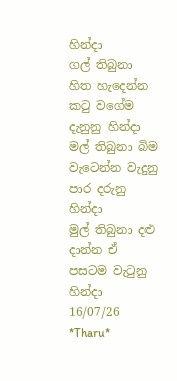හින්දා
ගල් තිබුනා හිත හැදෙන්න කටු වගේම දැනුනු හින්දා
මල් තිබුනා බිම වැටෙන්න වැදුනු පාර දරුනු
හින්දා
මුල් තිබුනා දළු දාන්න ඒ පසටම වැටුනු හින්දා
16/07/26 *Tharu*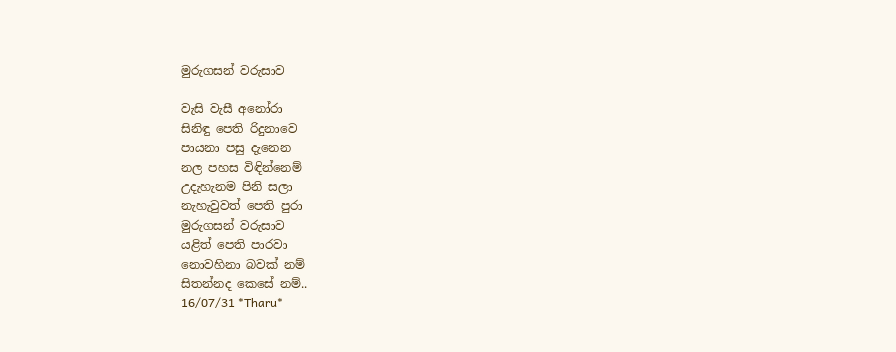මුරුගසන් වරුසාව

වැසි වැසී අනෝරා
සිනිඳු පෙති රිදුනාවෙ
පායනා පසු දැනෙන
නල පහස විඳින්නෙම්
උදැහැනම පිනි සලා
නැහැවුවත් පෙති පුරා
මුරුගසන් වරුසාව
යළිත් පෙති පාරවා
නොවහිනා බවක් නම්
සිතන්නද කෙසේ නම්..
16/07/31 *Tharu*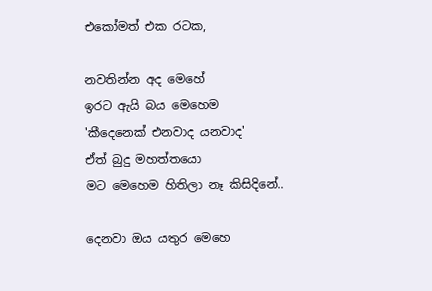එකෝමත් එක රටක,

නවතින්න අද මෙහේ
ඉරට ඇයි බය මෙහෙම
'කීදෙනෙක් එනවාද යනවාද'
ඒත් බුදු මහත්තයො
මට මෙහෙම හිතිලා නෑ කිසිදිනේ..

දෙනවා ඔය යතුර මෙහෙ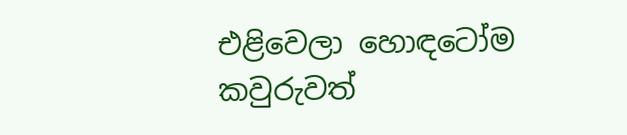එළිවෙලා හොඳටෝම
කවුරුවත්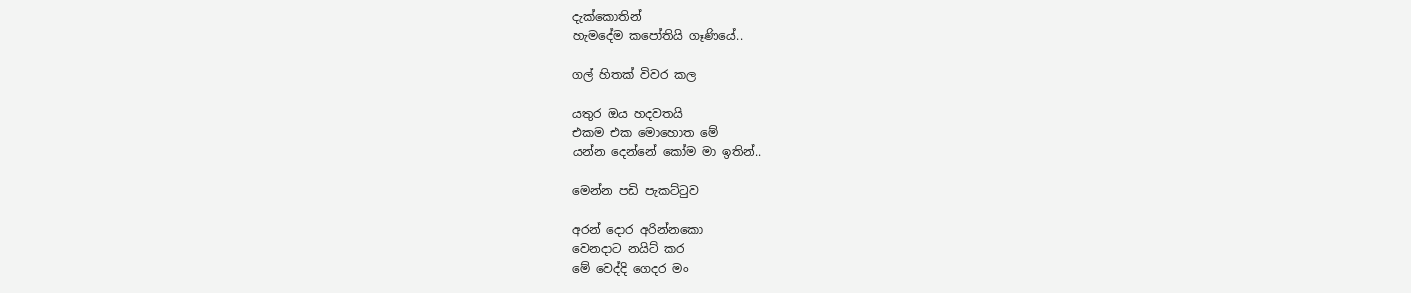දැක්කොතින්
හැමදේම කපෝතියි ගෑණියේ..

ගල් හිතක් විවර කල

යතුර ඔය හදවතයි
එකම එක මොහොත මේ
යන්න දෙන්නේ කෝම මා ඉතින්..

මෙන්න පඩි පැකට්ටුව

අරන් දොර අරින්නකො
වෙනදාට නයිට් කර
මේ වෙද්දි ගෙදර මං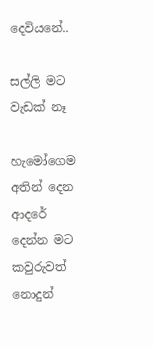දෙවියනේ..

සල්ලි මට වැඩක් නෑ

හැමෝගෙම අතින් දෙන
ආදරේ දෙන්න මට
කවුරුවත් නොදුන්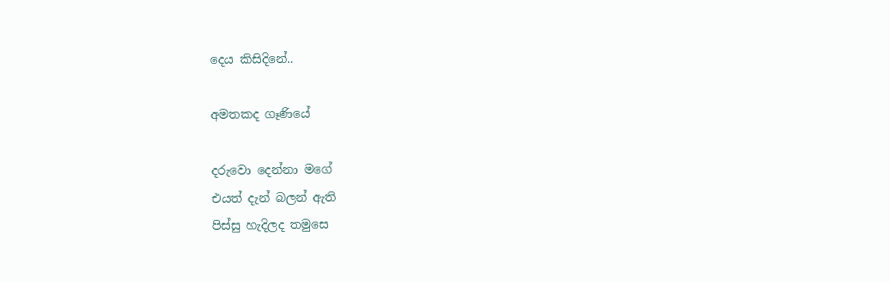දෙය කිසිදිනේ..

අමතකද ගෑණියේ

දරුවො දෙන්නා මගේ
එයත් දැන් බලන් ඇති
පිස්සු හැදිලද තමුසෙ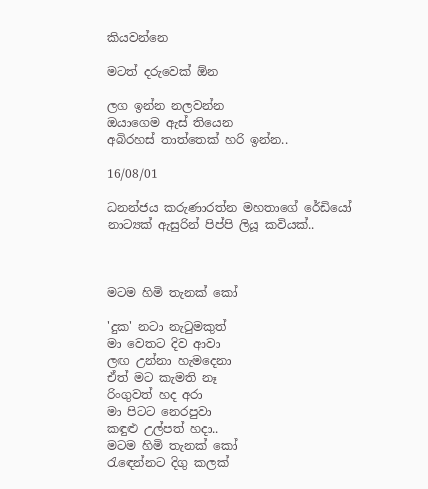කියවන්නෙ

මටත් දරුවෙක් ඕන

ලග ඉන්න නලවන්න
ඔයාගෙම ඇස් තියෙන
අබිරහස් තාත්තෙක් හරි ඉන්න..

16/08/01

ධනන්ජය කරුණාරත්න මහතාගේ රේඩියෝ නාට්‍යක් ඇසුරින් පිප්පි ලියූ කවියක්..



මටම හිමි තැනක් කෝ

'දුක' නටා නැටුමකුත්
මා වෙතට දිව ආවා
ලඟ උන්නා හැමදෙනා
ඒත් මට කැමති නෑ
රිංගුවත් හද අරා
මා පිටට නෙරපුවා
කඳුළු උල්පත් හදා..
මටම හිමි තැනක් කෝ
රැඳෙන්නට දිගු කලක්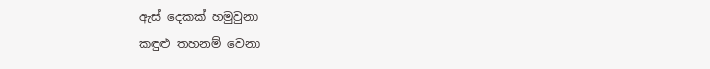ඇස් දෙකක් හමුවුනා
කඳුළු තහනම් වෙනා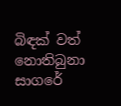බිඳක් වත් නොතිබුනා
සාගරේ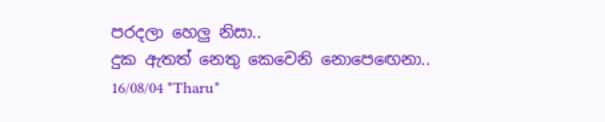පරදලා හෙලු නිසා..
දුක ඇතත් නෙතු කෙවෙනි නොපෙඟෙනා..
16/08/04 *Tharu*